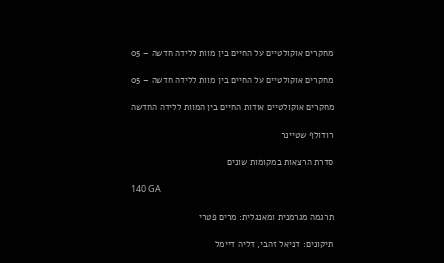מחקרים אוקולטיים על החיים בין מוות ללידה חדשה – 05

מחקרים אוקולטיים על החיים בין מוות ללידה חדשה – 05

מחקרים אוקולטיים אודות החיים בין המוות ללידה החדשה

רודולף שטיינר

סדרת הרצאות במקומות שונים

140 GA

תרגמה מגרמנית ומאנגלית: מרים פטרי

תיקונים: דניאל זהבי, דליה דיימל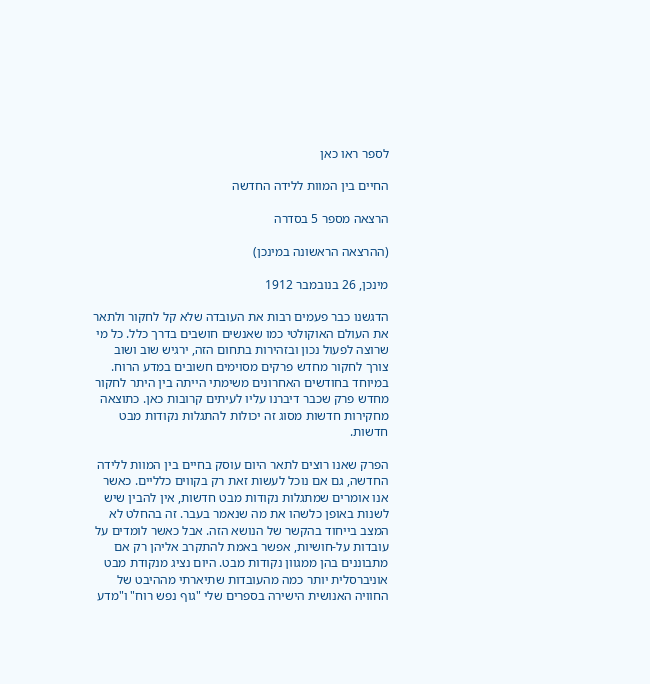לספר ראו כאן

החיים בין המוות ללידה החדשה

הרצאה מספר 5 בסדרה

(ההרצאה הראשונה במינכן)

מינכן, 26 בנובמבר 1912

הדגשנו כבר פעמים רבות את העובדה שלא קל לחקור ולתאר את העולם האוקולטי כמו שאנשים חושבים בדרך כלל. כל מי שרוצה לפעול נכון ובזהירות בתחום הזה, ירגיש שוב ושוב צורך לחקור מחדש פרקים מסוימים חשובים במדע הרוח. במיוחד בחודשים האחרונים משימתי הייתה בין היתר לחקור מחדש פרק שכבר דיברנו עליו לעיתים קרובות כאן. כתוצאה מחקירות חדשות מסוג זה יכולות להתגלות נקודות מבט חדשות.

הפרק שאנו רוצים לתאר היום עוסק בחיים בין המוות ללידה החדשה, גם אם נוכל לעשות זאת רק בקווים כלליים. כאשר אנו אומרים שמתגלות נקודות מבט חדשות, אין להבין שיש לשנות באופן כלשהו את מה שנאמר בעבר. זה בהחלט לא המצב בייחוד בהקשר של הנושא הזה. אבל כאשר לומדים על עובדות על-חושיות, אפשר באמת להתקרב אליהן רק אם מתבוננים בהן ממגוון נקודות מבט. היום נציג מנקודת מבט אוניברסלית יותר כמה מהעובדות שתיארתי מההיבט של החוויה האנושית הישירה בספרים שלי "גוף נפש רוח" ו"מדע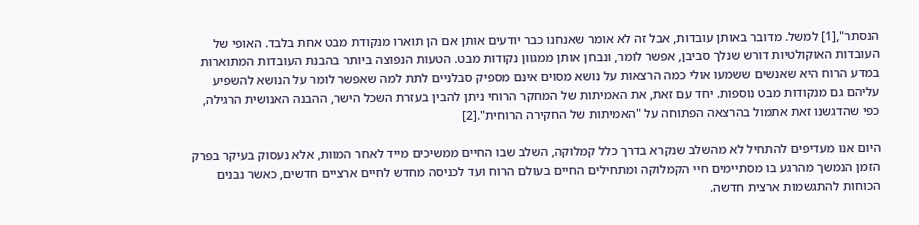הנסתר",[1] למשל. מדובר באותן עובדות, אבל זה לא אומר שאנחנו כבר יודעים אותן אם הן תוארו מנקודת מבט אחת בלבד. האופי של העובדות האוקולטיות דורש שנלך סביבן, אפשר לומר, ונבחן אותן ממגוון נקודות מבט. הטעות הנפוצה ביותר בהבנת העובדות המתוארות במדע הרוח היא שאנשים ששמעו אולי כמה הרצאות על נושא מסוים אינם מספיק סבלניים לתת למה שאפשר לומר על הנושא להשפיע עליהם גם מנקודות מבט נוספות. יחד עם זאת, את האמיתות של המחקר הרוחי ניתן להבין בעזרת השכל הישר, ההבנה האנושית הרגילה, כפי שהדגשנו זאת אתמול בהרצאה הפתוחה על "האמיתות של החקירה הרוחית".[2]

היום אנו מעדיפים להתחיל לא מהשלב שנקרא בדרך כלל קמלוקה, השלב שבו החיים ממשיכים מייד לאחר המוות, אלא נעסוק בעיקר בפרק הזמן הנמשך מהרגע בו מסתיימים חיי הקמלוקה ומתחילים החיים בעולם הרוח ועד לכניסה מחדש לחיים ארציים חדשים, כאשר נבנים הכוחות להתגשמות ארצית חדשה.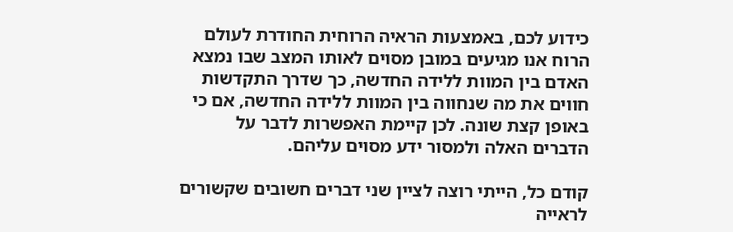כידוע לכם, באמצעות הראיה הרוחית החודרת לעולם הרוח אנו מגיעים במובן מסוים לאותו המצב שבו נמצא האדם בין המוות ללידה החדשה, כך שדרך התקדשות חווים את מה שנחווה בין המוות ללידה החדשה, אם כי באופן קצת שונה. לכן קיימת האפשרות לדבר על הדברים האלה ולמסור ידע מסוים עליהם.

קודם כל, הייתי רוצה לציין שני דברים חשובים שקשורים לראייה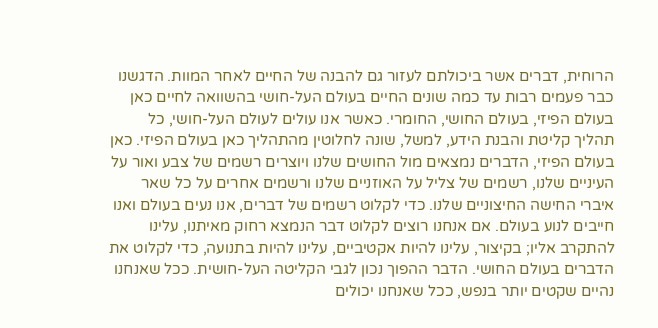הרוחית, דברים אשר ביכולתם לעזור גם להבנה של החיים לאחר המוות. הדגשנו כבר פעמים רבות עד כמה שונים החיים בעולם העל-חושי בהשוואה לחיים כאן בעולם הפיזי, בעולם החושי, החומרי. כאשר אנו עולים לעולם העל-חושי, כל תהליך קליטת והבנת הידע, למשל, שונה לחלוטין מהתהליך כאן בעולם הפיזי. כאן בעולם הפיזי, הדברים נמצאים מול החושים שלנו ויוצרים רשמים של צבע ואור על העיניים שלנו, רשמים של צליל על האוזניים שלנו ורשמים אחרים על כל שאר איברי החישה החיצוניים שלנו. כדי לקלוט רשמים של דברים, אנו נעים בעולם ואנו חייבים לנוע בעולם. אם אנחנו רוצים לקלוט דבר הנמצא רחוק מאיתנו, עלינו להתקרב אליו; בקיצור, עלינו להיות אקטיביים, עלינו להיות בתנועה, כדי לקלוט את הדברים בעולם החושי. הדבר ההפוך נכון לגבי הקליטה העל-חושית. ככל שאנחנו נהיים שקטים יותר בנפש, ככל שאנחנו יכולים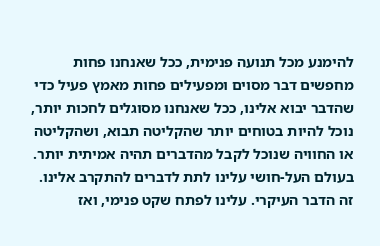להימנע מכל תנועה פנימית, ככל שאנחנו פחות מחפשים דבר מסוים ומפעילים פחות מאמץ פעיל כדי שהדבר יבוא אלינו, ככל שאנחנו מסוגלים לחכות יותר, נוכל להיות בטוחים יותר שהקליטה תבוא, ושהקליטה או החוויה שנוכל לקבל מהדברים תהיה אמיתית יותר. בעולם העל-חושי עלינו לתת לדברים להתקרב אלינו. זה הדבר העיקרי. עלינו לפתח שקט פנימי, ואז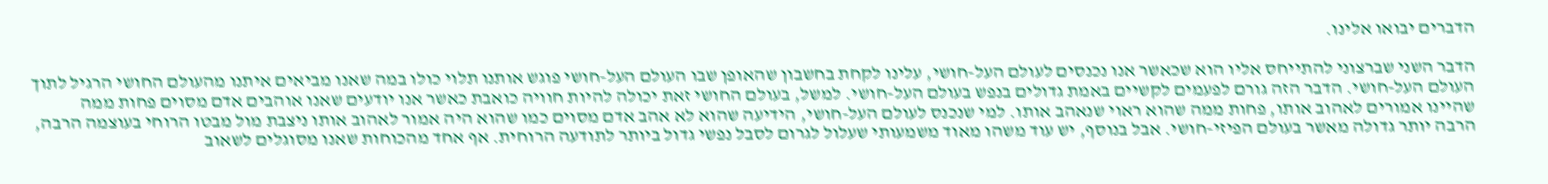הדברים יבואו אלינו.

הדבר השני שברצוני להתייחס אליו הוא שכאשר אנו נכנסים לעולם העל-חושי, עלינו לקחת בחשבון שהאופן שבו העולם העל-חושי פוגש אותנו תלוי כולו במה שאנו מביאים איתנו מהעולם החושי הרגיל לתוך העולם העל-חושי. הדבר הזה גורם לפעמים לקשיים באמת גדולים בנפש בעולם העל-חושי. למשל, בעולם החושי זאת יכולה להיות חוויה כואבת כאשר אנו יודעים שאנו אוהבים אדם מסוים פחות ממה שהיינו אמורים לאהוב אותו, פחות ממה שהוא ראוי שנאהב אותו. למי שנכנס לעולם העל-חושי, הידיעה שהוא לא אהב אדם מסוים כמו שהוא היה אמור לאהוב אותו ניצבת מול מבטו הרוחי בעוצמה הרבה, הרבה יותר גדולה מאשר בעולם הפיזי-חושי. אבל בנוסף, יש עוד משהו מאוד משמעותי שעלול לגרום לסבל נפשי גדול ביותר לתודעה הרוחית. אף אחד מהכוחות שאנו מסוגלים לשאוב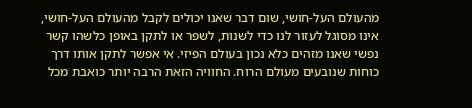מהעולם העל-חושי, שום דבר שאנו יכולים לקבל מהעולם העל-חושי, אינו מסוגל לעזור לנו כדי לשנות, לשפר או לתקן באופן כלשהו קשר נפשי שאנו מזהים כלא נכון בעולם הפיזי. אי אפשר לתקן אותו דרך כוחות שנובעים מעולם הרוח. החוויה הזאת הרבה יותר כואבת מכל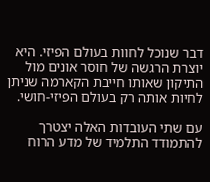דבר שנוכל לחוות בעולם הפיזי. היא יוצרת הרגשה של חוסר אונים מול התיקון שאותו חייבת הקארמה שניתן לחיות אותה רק בעולם הפיזי-חושי.

עם שתי העובדות האלה יצטרך להתמודד התלמיד של מדע הרוח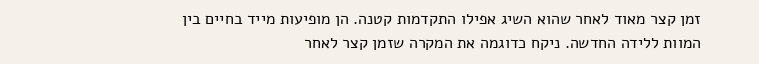זמן קצר מאוד לאחר שהוא השיג אפילו התקדמות קטנה. הן מופיעות מייד בחיים בין המוות ללידה החדשה. ניקח כדוגמה את המקרה שזמן קצר לאחר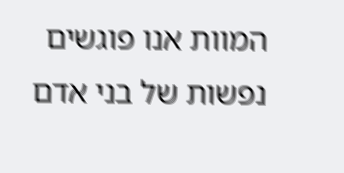המוות אנו פוגשים נפשות של בני אדם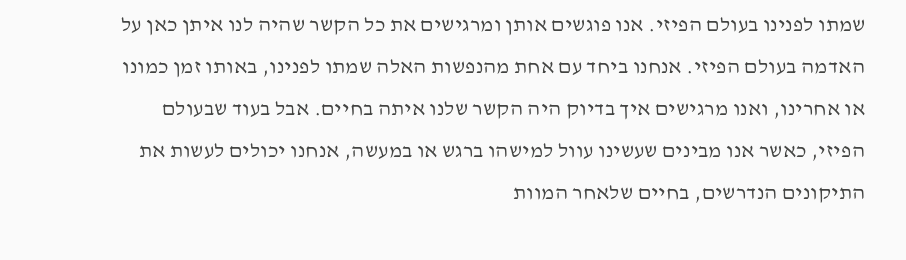שמתו לפנינו בעולם הפיזי. אנו פוגשים אותן ומרגישים את כל הקשר שהיה לנו איתן כאן על האדמה בעולם הפיזי. אנחנו ביחד עם אחת מהנפשות האלה שמתו לפנינו, באותו זמן כמונו או אחרינו, ואנו מרגישים איך בדיוק היה הקשר שלנו איתה בחיים. אבל בעוד שבעולם הפיזי, כאשר אנו מבינים שעשינו עוול למישהו ברגש או במעשה, אנחנו יכולים לעשות את התיקונים הנדרשים, בחיים שלאחר המוות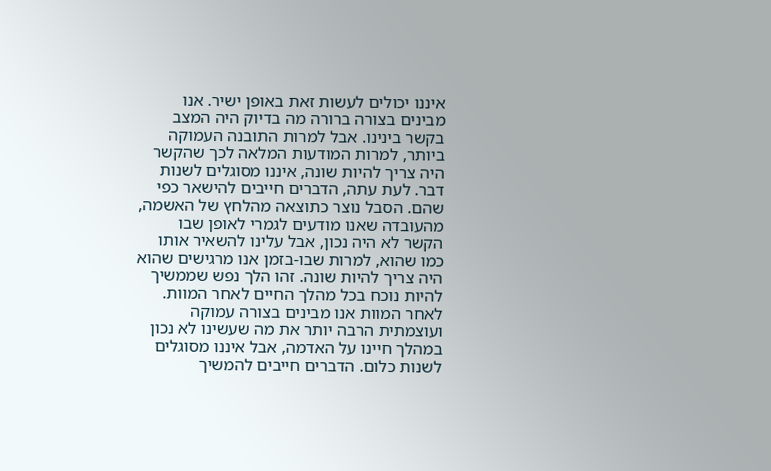איננו יכולים לעשות זאת באופן ישיר. אנו מבינים בצורה ברורה מה בדיוק היה המצב בקשר בינינו. אבל למרות התובנה העמוקה ביותר, למרות המודעות המלאה לכך שהקשר היה צריך להיות שונה, איננו מסוגלים לשנות דבר. לעת עתה, הדברים חייבים להישאר כפי שהם. הסבל נוצר כתוצאה מהלחץ של האשמה, מהעובדה שאנו מודעים לגמרי לאופן שבו הקשר לא היה נכון, אבל עלינו להשאיר אותו כמו שהוא, למרות שבו-בזמן אנו מרגישים שהוא היה צריך להיות שונה. זהו הלך נפש שממשיך להיות נוכח בכל מהלך החיים לאחר המוות. לאחר המוות אנו מבינים בצורה עמוקה ועוצמתית הרבה יותר את מה שעשינו לא נכון במהלך חיינו על האדמה, אבל איננו מסוגלים לשנות כלום. הדברים חייבים להמשיך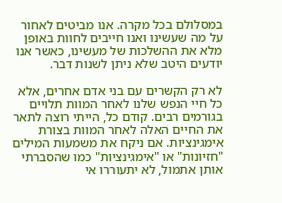במסלולם בכל מקרה. אנו מביטים לאחור על מה שעשינו ואנו חייבים לחוות באופן מלא את ההשלכות של מעשינו, כאשר אנו יודעים היטב שלא ניתן לשנות דבר.

לא רק הקשרים עם בני אדם אחרים, אלא כל חיי הנפש שלנו לאחר המוות תלויים בגורמים רבים. קודם כל, הייתי רוצה לתאר את החיים האלה לאחר המוות בצורת אימגינציות. אם ניקח את משמעות המילים "חזיונות" או "אימגינציות" כמו שהסברתי אותן אתמול, לא יתעוררו אי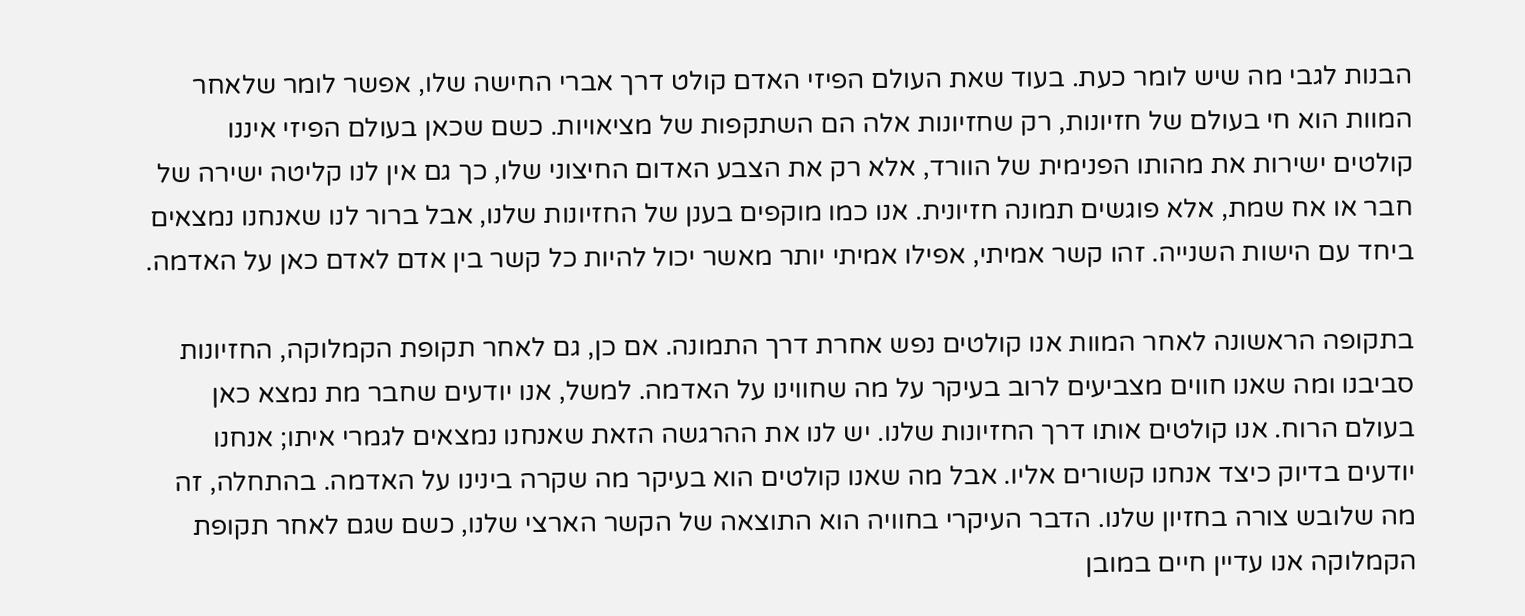הבנות לגבי מה שיש לומר כעת. בעוד שאת העולם הפיזי האדם קולט דרך אברי החישה שלו, אפשר לומר שלאחר המוות הוא חי בעולם של חזיונות, רק שחזיונות אלה הם השתקפות של מציאויות. כשם שכאן בעולם הפיזי איננו קולטים ישירות את מהותו הפנימית של הוורד, אלא רק את הצבע האדום החיצוני שלו, כך גם אין לנו קליטה ישירה של חבר או אח שמת, אלא פוגשים תמונה חזיונית. אנו כמו מוקפים בענן של החזיונות שלנו, אבל ברור לנו שאנחנו נמצאים ביחד עם הישות השנייה. זהו קשר אמיתי, אפילו אמיתי יותר מאשר יכול להיות כל קשר בין אדם לאדם כאן על האדמה.

בתקופה הראשונה לאחר המוות אנו קולטים נפש אחרת דרך התמונה. אם כן, גם לאחר תקופת הקמלוקה, החזיונות סביבנו ומה שאנו חווים מצביעים לרוב בעיקר על מה שחווינו על האדמה. למשל, אנו יודעים שחבר מת נמצא כאן בעולם הרוח. אנו קולטים אותו דרך החזיונות שלנו. יש לנו את ההרגשה הזאת שאנחנו נמצאים לגמרי איתו; אנחנו יודעים בדיוק כיצד אנחנו קשורים אליו. אבל מה שאנו קולטים הוא בעיקר מה שקרה בינינו על האדמה. בהתחלה, זה מה שלובש צורה בחזיון שלנו. הדבר העיקרי בחוויה הוא התוצאה של הקשר הארצי שלנו, כשם שגם לאחר תקופת הקמלוקה אנו עדיין חיים במובן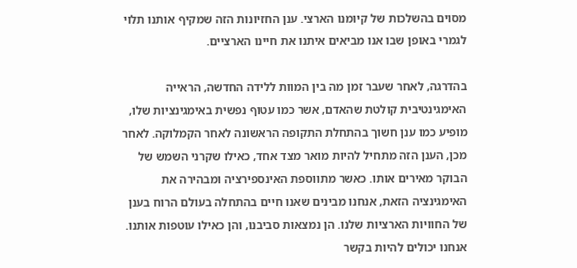מסוים בהשלכות של קיומנו הארצי. ענן החזיונות הזה שמקיף אותנו תלוי לגמרי באופן שבו אנו מביאים איתנו את חיינו הארציים.

בהדרגה, לאחר שעבר זמן מה בין המוות ללידה החדשה, הראייה האימגינטיבית קולטת שהאדם, אשר כמו עטוף נפשית באימגינציות שלו, מופיע כמו ענן חשוך בהתחלת התקופה הראשונה לאחר הקמלוקה. לאחר מכן, הענן הזה מתחיל להיות מואר מצד אחד, כאילו שקרני השמש של הבוקר מאירים אותו. כאשר מתווספת האינספירציה ומבהירה את האימגינציה הזאת, אנחנו מבינים שאנו חיים בהתחלה בעולם הרוח בענן של החוויות הארציות שלנו. הן נמצאות סביבנו, והן כאילו עוטפות אותנו. אנחנו יכולים להיות בקשר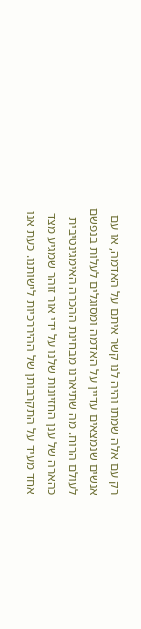רק עם אלה שמתו והיה לנו קשר איתם על האדמה, או עם אנשים שנמצאים עדיין על האדמה ומסוגלים לעלות בנפשם לעולם הרוח. מה שתיארנו מבחינת ההכרה האימגינטיבית כהארה של ענן החזיונות שלנו על ידי אור זוהר שמגיע מצד אחד מעיד על התקרבותן של ההיררכיות לישותנו. כעת אנו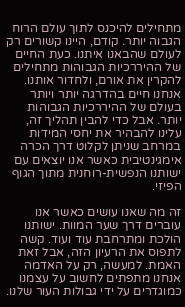מתחילים להיכנס לתוך עולם הרוח הגבוה יותר. קודם, היינו קשורים רק לעולם שהבאנו איתנו. כעת החיים של ההיררכיות הגבוהות מתחילים להקרין את אורם, ולחדור אותנו. אנחנו חיים בהדרגה יותר ויותר בעולם של ההיררכיות הגבוהות יותר. אבל כדי להבין תהליך זה, עלינו להבהיר את יחסי המידות במרחב שניתן לקלוט דרך הכרה אימגינטיבית כאשר אנו יוצאים עם ישותנו הנפשית-רוחנית מתוך הגוף הפיזי.

זה מה שאנו עושים כאשר אנו עוברים דרך שער המוות. ישותנו הולכת ומתרחבת עוד ועוד. קשה לתפוס את הרעיון הזה, אבל זאת האמת. למעשה, רק על האדמה אנחנו מתפתים לחשוב על עצמנו כמוגדרים על ידי גבולות העור שלנו.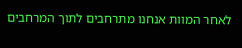לאחר המוות אנחנו מתרחבים לתוך המרחבים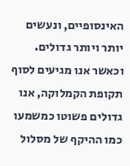האינסופיים, ונעשים יותר ויותר גדולים. וכאשר אנו מגיעים לסוף תקופת הקמלוקה, אנו גדולים פשוטו כמשמעו כמו ההיקף של מסלול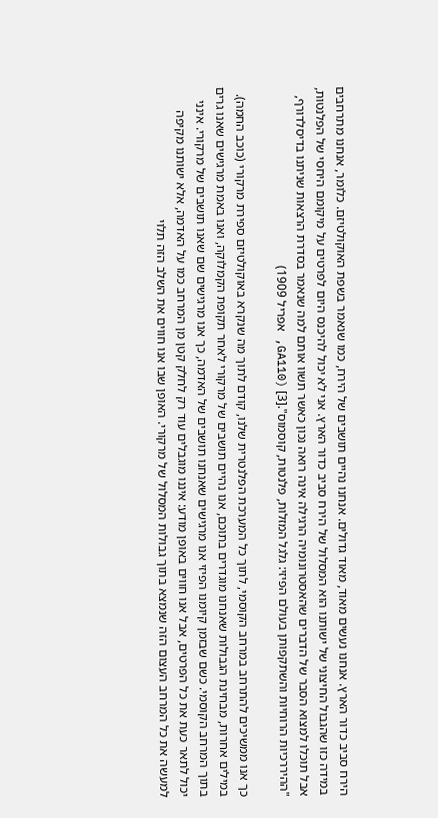הירח סביב כדור הארץ. אנחנו נעשים מאוד, מאוד גדולים. אנחנו נהיים תושבים של הירח, כמו שנאמר בשפת האוקולטיזם. כלומר, אנחנו מתרחבים במידה כזו שהגבול החיצוני של ישותנו הוא המסלול של הירח סביב כדור הארץ. אני לא יכול להיכנס היום לפרטים על מיקומם היחסי של הפלנטות, אבל תוכלו למצוא הסבר של הדברים שהאסטרונומיה הרגילה אינה רואה נכון כאשר תשוו אותם למה שנאמר בסדרת הרצאות שניתנו בדיסלדורף, "ההיררכיות הרוחיות והשתקפותן בעולם הפיזי: גלגל המזלות, פלנטות, קוסמוס".[3] (GA110, אפריל 1909)

כך אנו ממשיכים להתרחב במרחב הקוסמי, לתוך כל המערכת הפלנטרית שלנו, קודם לתוך מה שנקרא באוקולטיזם ספירת מרקורי (כוכב החמה). במילים אחרות, מבחינת הגבולות שאנחנו מוגדרים בתוכם, אנו נהיים תושבים של מרקורי לאחר תקופת הקמלוקה, ואנו באמת מרגישים שאנו גרים בתוך המרחב הקוסמי. כשם שבזמן קיומנו הפיזי אנו מרגישים שאנחנו תושבים של האדמה, כך אנו מרגישים שם שאנו תושבים של מרקורי. אינני יכול לתאר כעת את כל הפרטים, אבל אנו חווים באופן מודע: איננו מוגבלים עוד רק לחלק קטן מן המרחב כמו על האדמה, אלא ישותנו מקיפה למעשה את כל המרחב העצום הזה שנמצא בתוך גבולות המסלול של מרקורי. האופן שבו אנו חווים את השלב הזה תלוי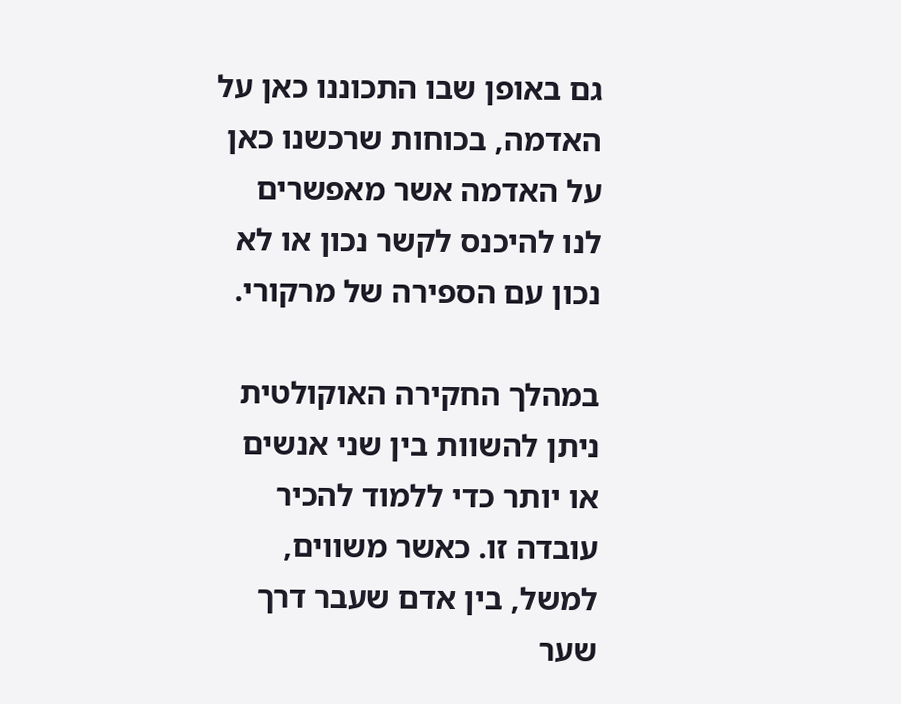גם באופן שבו התכוננו כאן על האדמה, בכוחות שרכשנו כאן על האדמה אשר מאפשרים לנו להיכנס לקשר נכון או לא נכון עם הספירה של מרקורי.

במהלך החקירה האוקולטית ניתן להשוות בין שני אנשים או יותר כדי ללמוד להכיר עובדה זו. כאשר משווים, למשל, בין אדם שעבר דרך שער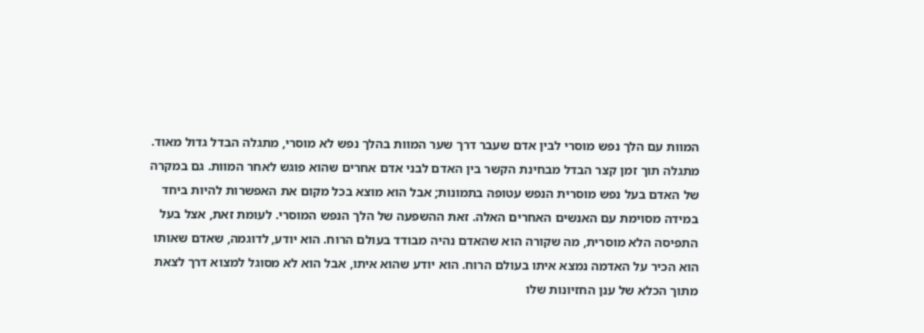המוות עם הלך נפש מוסרי לבין אדם שעבר דרך שער המוות בהלך נפש לא מוסרי, מתגלה הבדל גדול מאוד. מתגלה תוך זמן קצר הבדל מבחינת הקשר בין האדם לבני אדם אחרים שהוא פוגש לאחר המוות. גם במקרה של האדם בעל נפש מוסרית הנפש עטופה בתמונות; אבל הוא מוצא בכל מקום את האפשרות להיות ביחד במידה מסוימת עם האנשים האחרים האלה. זאת ההשפעה של הלך הנפש המוסרי. לעומת זאת, אצל בעל התפיסה הלא מוסרית, מה שקורה הוא שהאדם נהיה מבודד בעולם הרוח. הוא יודע, לדוגמה, שאדם שאותו הוא הכיר על האדמה נמצא איתו בעולם הרוח. הוא יודע שהוא איתו, אבל הוא לא מסוגל למצוא דרך לצאת מתוך הכלא של ענן החזיונות שלו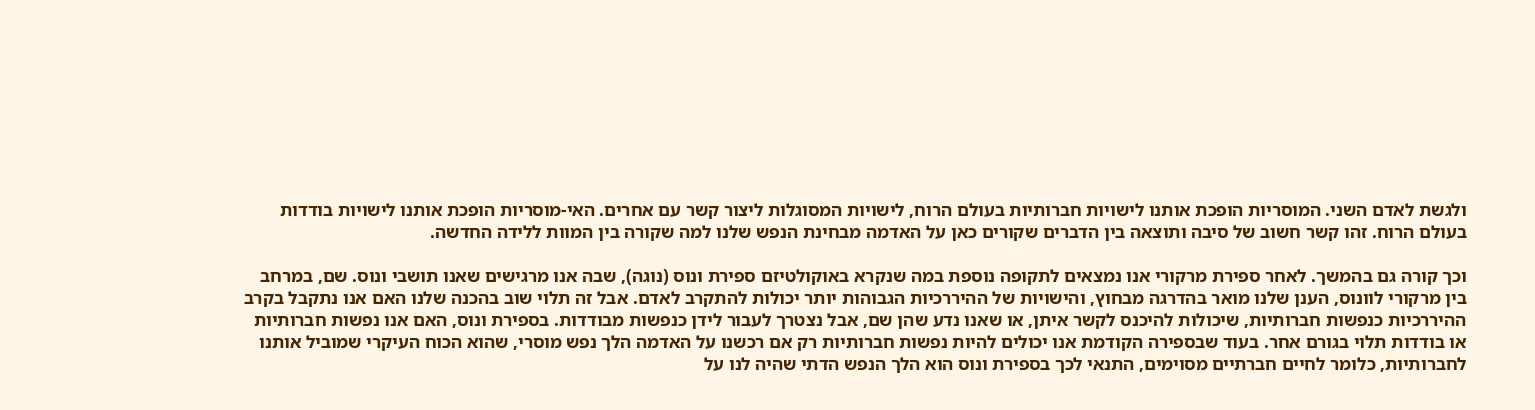ולגשת לאדם השני. המוסריות הופכת אותנו לישויות חברותיות בעולם הרוח, לישויות המסוגלות ליצור קשר עם אחרים. האי-מוסריות הופכת אותנו לישויות בודדות בעולם הרוח. זהו קשר חשוב של סיבה ותוצאה בין הדברים שקורים כאן על האדמה מבחינת הנפש שלנו למה שקורה בין המוות ללידה החדשה.

וכך קורה גם בהמשך. לאחר ספירת מרקורי אנו נמצאים לתקופה נוספת במה שנקרא באוקולטיזם ספירת ונוס (נוגה), שבה אנו מרגישים שאנו תושבי ונוס. שם, במרחב בין מרקורי לוונוס, הענן שלנו מואר בהדרגה מבחוץ, והישויות של ההיררכיות הגבוהות יותר יכולות להתקרב לאדם. אבל זה תלוי שוב בהכנה שלנו האם אנו נתקבל בקרב ההיררכיות כנפשות חברותיות, שיכולות להיכנס לקשר איתן, או שאנו נדע שהן שם, אבל נצטרך לעבור לידן כנפשות מבודדות. בספירת ונוס, האם אנו נפשות חברותיות או בודדות תלוי בגורם אחר. בעוד שבספירה הקודמת אנו יכולים להיות נפשות חברותיות רק אם רכשנו על האדמה הלך נפש מוסרי, שהוא הכוח העיקרי שמוביל אותנו לחברותיות, כלומר לחיים חברתיים מסוימים, התנאי לכך בספירת ונוס הוא הלך הנפש הדתי שהיה לנו על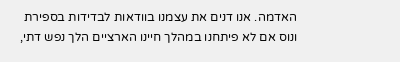האדמה. אנו דנים את עצמנו בוודאות לבדידות בספירת ונוס אם לא פיתחנו במהלך חיינו הארציים הלך נפש דתי,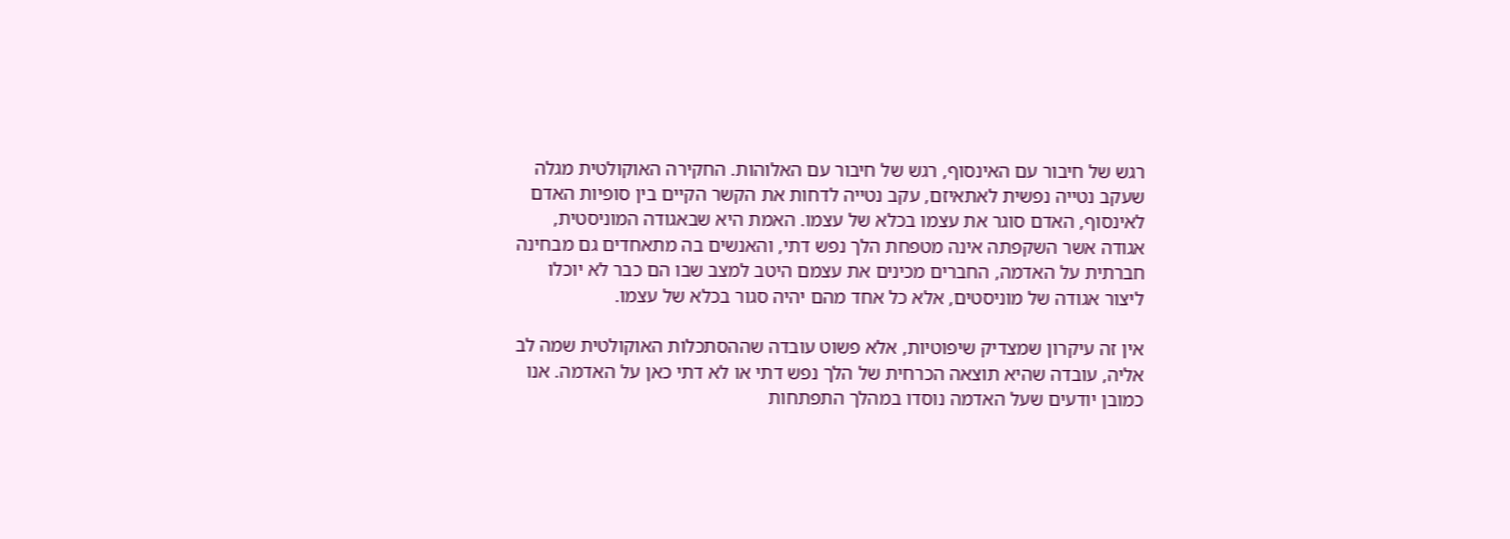רגש של חיבור עם האינסוף, רגש של חיבור עם האלוהות. החקירה האוקולטית מגלה שעקב נטייה נפשית לאתאיזם, עקב נטייה לדחות את הקשר הקיים בין סופיות האדם לאינסוף, האדם סוגר את עצמו בכלא של עצמו. האמת היא שבאגודה המוניסטית, אגודה אשר השקפתה אינה מטפחת הלך נפש דתי, והאנשים בה מתאחדים גם מבחינה חברתית על האדמה, החברים מכינים את עצמם היטב למצב שבו הם כבר לא יוכלו ליצור אגודה של מוניסטים, אלא כל אחד מהם יהיה סגור בכלא של עצמו.

אין זה עיקרון שמצדיק שיפוטיות, אלא פשוט עובדה שההסתכלות האוקולטית שמה לב אליה, עובדה שהיא תוצאה הכרחית של הלך נפש דתי או לא דתי כאן על האדמה. אנו כמובן יודעים שעל האדמה נוסדו במהלך התפתחות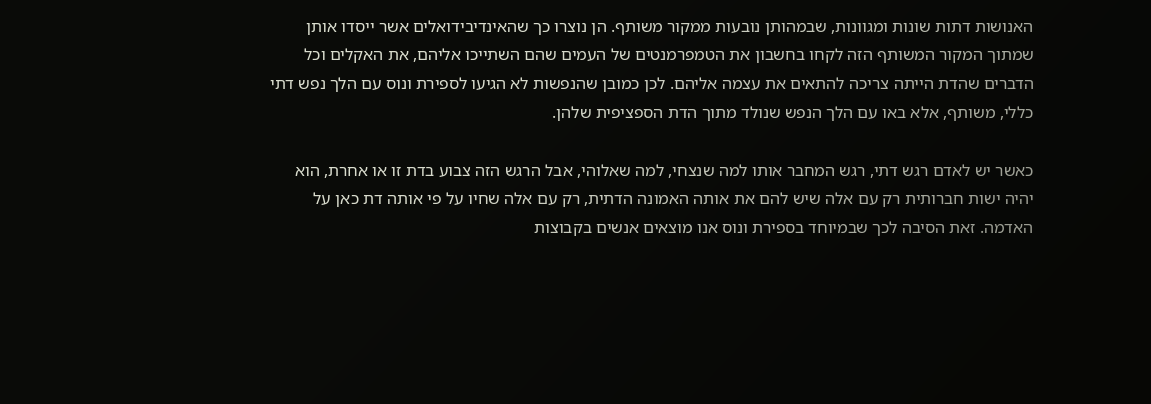האנושות דתות שונות ומגוונות, שבמהותן נובעות ממקור משותף. הן נוצרו כך שהאינדיבידואלים אשר ייסדו אותן שמתוך המקור המשותף הזה לקחו בחשבון את הטמפרמנטים של העמים שהם השתייכו אליהם, את האקלים וכל הדברים שהדת הייתה צריכה להתאים את עצמה אליהם. לכן כמובן שהנפשות לא הגיעו לספירת ונוס עם הלך נפש דתי כללי, משותף, אלא באו עם הלך הנפש שנולד מתוך הדת הספציפית שלהן.

כאשר יש לאדם רגש דתי, רגש המחבר אותו למה שנצחי, למה שאלוהי, אבל הרגש הזה צבוע בדת זו או אחרת, הוא יהיה ישות חברותית רק עם אלה שיש להם את אותה האמונה הדתית, רק עם אלה שחיו על פי אותה דת כאן על האדמה. זאת הסיבה לכך שבמיוחד בספירת ונוס אנו מוצאים אנשים בקבוצות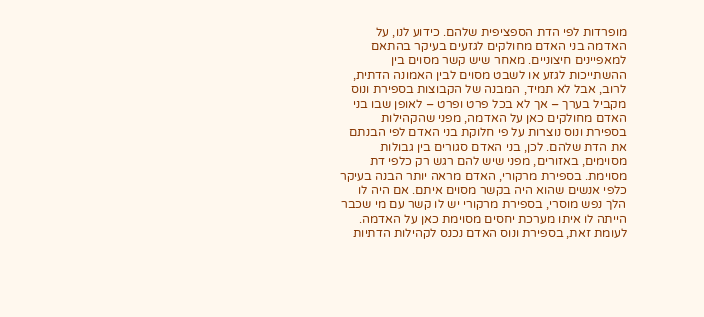מופרדות לפי הדת הספציפית שלהם. כידוע לנו, על האדמה בני האדם מחולקים לגזעים בעיקר בהתאם למאפיינים חיצוניים. מאחר שיש קשר מסוים בין ההשתייכות לגזע או לשבט מסוים לבין האמונה הדתית, לרוב, אבל לא תמיד, המבנה של הקבוצות בספירת ונוס מקביל בערך – אך לא בכל פרט ופרט – לאופן שבו בני האדם מחולקים כאן על האדמה, מפני שהקהילות בספירת ונוס נוצרות על פי חלוקת בני האדם לפי הבנתם את הדת שלהם. לכן, בני האדם סגורים בין גבולות מסוימים, באזורים, מפני שיש להם רגש רק כלפי דת מסוימת. בספירת מרקורי, האדם מראה יותר הבנה בעיקר כלפי אנשים שהוא היה בקשר מסוים איתם. אם היה לו הלך נפש מוסרי, בספירת מרקורי יש לו קשר עם מי שכבר הייתה לו איתו מערכת יחסים מסוימת כאן על האדמה. לעומת זאת, בספירת ונוס האדם נכנס לקהילות הדתיות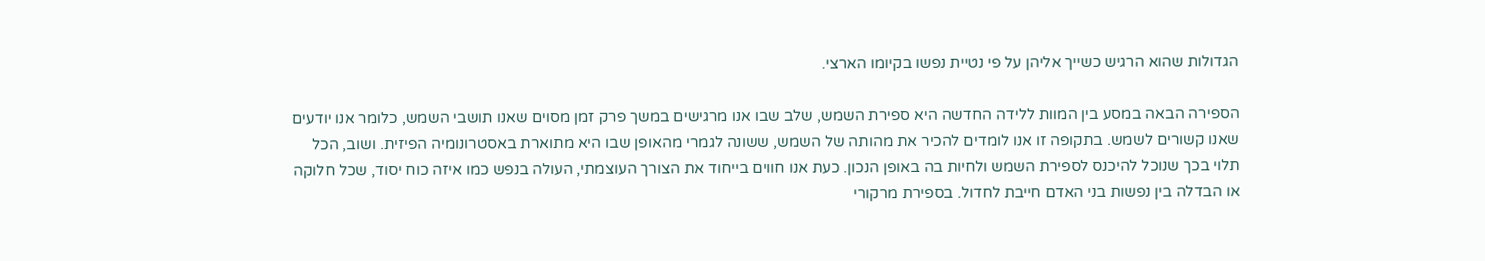הגדולות שהוא הרגיש כשייך אליהן על פי נטיית נפשו בקיומו הארצי.

הספירה הבאה במסע בין המוות ללידה החדשה היא ספירת השמש, שלב שבו אנו מרגישים במשך פרק זמן מסוים שאנו תושבי השמש, כלומר אנו יודעים שאנו קשורים לשמש. בתקופה זו אנו לומדים להכיר את מהותה של השמש, ששונה לגמרי מהאופן שבו היא מתוארת באסטרונומיה הפיזית. ושוב, הכל תלוי בכך שנוכל להיכנס לספירת השמש ולחיות בה באופן הנכון. כעת אנו חווים בייחוד את הצורך העוצמתי, העולה בנפש כמו איזה כוח יסוד, שכל חלוקה או הבדלה בין נפשות בני האדם חייבת לחדול. בספירת מרקורי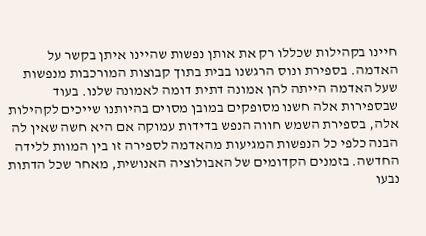חיינו בקהילות שכללו רק את אותן נפשות שהיינו איתן בקשר על האדמה. בספירת ונוס הרגשנו בבית בתוך קבוצות המורכבות מנפשות שעל האדמה הייתה להן אמונה דתית דומה לאמונה שלנו. בעוד שבספירות אלה חשנו מסופקים במובן מסוים בהיותנו שייכים לקהילות אלה, בספירת השמש חווה הנפש בדידות עמוקה אם היא חשה שאין לה הבנה כלפי כל הנפשות המגיעות מהאדמה לספירה זו בין המוות ללידה החדשה. בזמנים הקדומים של האבולוציה האנושית, מאחר שכל הדתות נבעו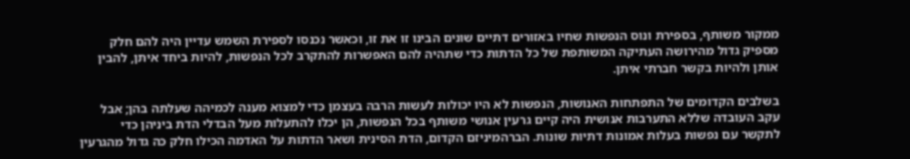ממקור משותף, בספירת ונוס הנפשות שחיו באזורים דתיים שונים הבינו זו את זו, וכאשר נכנסו לספירת השמש עדיין היה להם חלק מספיק גדול מהירושה העתיקה המשותפת של כל הדתות כדי שתהיה להם האפשרות להתקרב לכל הנפשות, להיות ביחד איתן, להבין אותן ולהיות בקשר חברתי איתן.

בשלבים הקדומים של התפתחות האנושות, הנפשות לא היו יכולות לעשות הרבה בעצמן כדי למצוא מענה לכמיהה שעלתה בהן; אבל עקב העובדה שללא התערבות אנושית היה קיים גרעין אנושי משותף בכל הנפשות, הן יכלו להתעלות מעל הבדלי הדת ביניהן כדי לתקשר עם נפשות בעלות אמונות דתיות שונות. הברהמיניזם הקדום, הדת הסינית ושאר הדתות על האדמה הכילו חלק כה גדול מהגרעין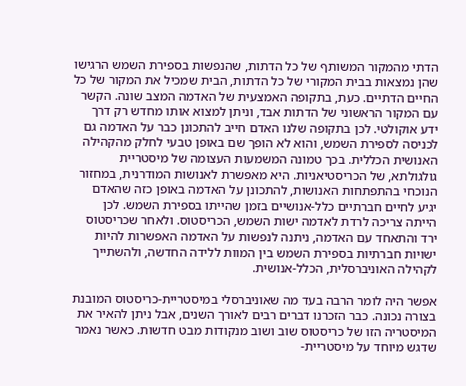הדתי מהמקור המשותף של כל הדתות, שהנפשות בספירת השמש הרגישו שהן נמצאות בבית המקורי של כל הדתות, הבית שמכיל את המקור של כל החיים הדתיים. כעת, בתקופה האמצעית של האדמה המצב שונה. הקשר עם המקור הראשוני של הדתות אבד, וניתן למצוא אותו מחדש רק דרך ידע אוקולטי. לכן בתקופה שלנו האדם חייב להתכונן כבר על האדמה גם לכניסה לספירת השמש, והוא לא הופך שם באופן טבעי לחלק מהקהילה האנושית הכללית. בכך טמונה המשמעות העצומה של מיסטריית גולגולתא, של הכריסטיאניות. היא מאפשרת לאנושות המודרנית, במחזור הנוכחי בהתפתחות האנושות, להתכונן על האדמה באופן כזה שהאדם יגיע לחיים חברתיים כלל-אנושיים בזמן שהייתו בספירת השמש. לכן הייתה צריכה לרדת לאדמה ישות השמש, הכריסטוס. ולאחר שכריסטוס ירד והתאחד עם האדמה, ניתנה לנפשות על האדמה האפשרות להיות ישויות חברתיות בספירת השמש בין המוות ללידה החדשה, ולהשתייך לקהילה האוניברסלית, הכלל-אנושית.

אפשר היה לומר הרבה בעד מה שאוניברסלי במיסטריית-כריסטוס המובנת בצורה נכונה. כבר הזכרנו דברים רבים לאורך השנים, אבל ניתן להאיר את המיסטריה הזו של כריסטוס שוב ושוב מנקודות מבט חדשות. כאשר נאמר שדגש מיוחד על מיסטריית-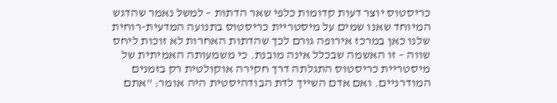כריסטוס יוצר דעות קדומות כלפי שאר הדתות – למשל נאמר שהדגש המיוחד שאנו שמים על מיסטריית כריסטוס בתנועה המדעית-רוחית שלנו כאן במרכז אירופה גורם לכך שהדתות האחרות לא זוכות ליחס שווה – זו האשמה שבכלל אינה מובנת. כי משמעותה האמיתית של מיסטריית כריסטוס התגלתה דרך חקירה אוקולטית רק בזמנים המודרניים. ואם אדם השייך לדת הבודהיסטית היה אומר: "אתם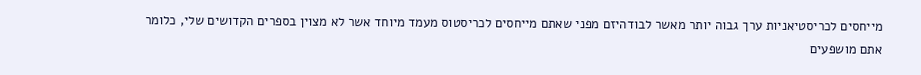מייחסים לכריסטיאניות ערך גבוה יותר מאשר לבודהיזם מפני שאתם מייחסים לכריסטוס מעמד מיוחד אשר לא מצוין בספרים הקדושים שלי, כלומר אתם מושפעים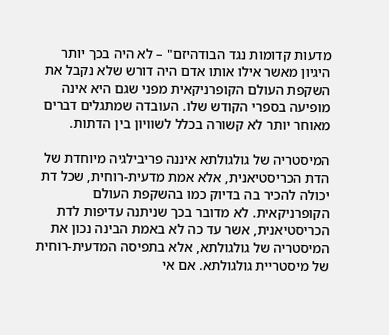מדעות קדומות נגד הבודהיזם" – לא היה בכך יותר היגיון מאשר אילו אותו אדם היה דורש שלא נקבל את השקפת העולם הקופרניקאית מפני שגם היא אינה מופיעה בספרי הקודש שלו. העובדה שמתגלים דברים מאוחר יותר לא קשורה בכלל לשוויון בין הדתות.

המיסטריה של גולגולתא איננה פריבילגיה מיוחדת של הדת הכריסטיאנית, אלא אמת מדעית-רוחית, שכל דת יכולה להכיר בה בדיוק כמו בהשקפת העולם הקופרניקאית. לא מדובר בכך שניתנה עדיפות לדת הכריסטיאנית, אשר עד כה לא באמת הבינה נכון את המיסטריה של גולגולתא, אלא בתפיסה המדעית-רוחית של מיסטריית גולגולתא. אם אי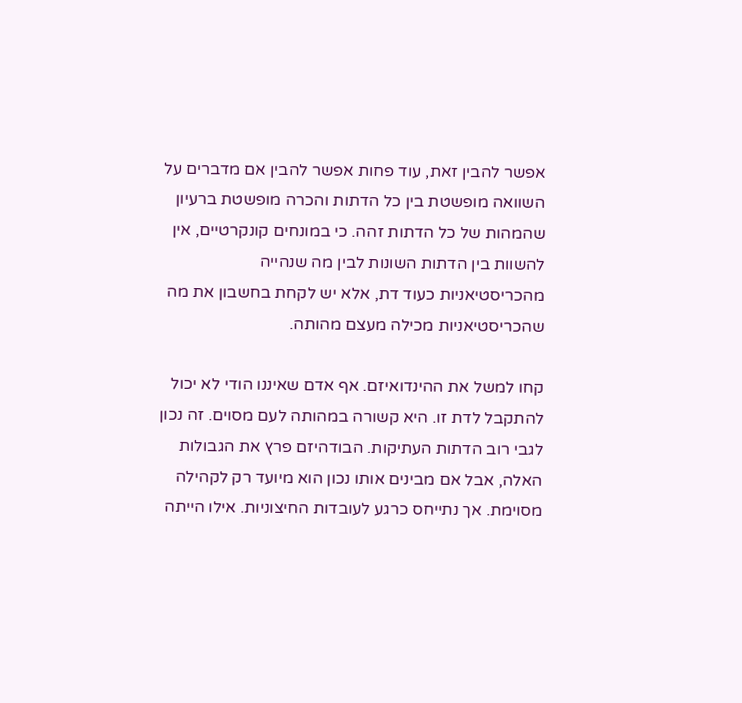אפשר להבין זאת, עוד פחות אפשר להבין אם מדברים על השוואה מופשטת בין כל הדתות והכרה מופשטת ברעיון שהמהות של כל הדתות זהה. כי במונחים קונקרטיים, אין להשוות בין הדתות השונות לבין מה שנהייה מהכריסטיאניות כעוד דת, אלא יש לקחת בחשבון את מה שהכריסטיאניות מכילה מעצם מהותה.

קחו למשל את ההינדואיזם. אף אדם שאיננו הודי לא יכול להתקבל לדת זו. היא קשורה במהותה לעם מסוים. זה נכון לגבי רוב הדתות העתיקות. הבודהיזם פרץ את הגבולות האלה, אבל אם מבינים אותו נכון הוא מיועד רק לקהילה מסוימת. אך נתייחס כרגע לעובדות החיצוניות. אילו הייתה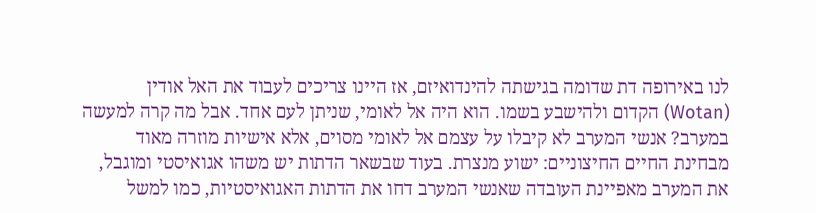לנו באירופה דת שדומה בגישתה להינדואיזם, אז היינו צריכים לעבוד את האל אודין (Wotan) הקדום ולהישבע בשמו. הוא היה אל לאומי, שניתן לעם אחד. אבל מה קרה למעשה במערב? אנשי המערב לא קיבלו על עצמם אל לאומי מסוים, אלא אישיות מוזרה מאוד מבחינת החיים החיצוניים: ישוע מנצרת. בעוד שבשאר הדתות יש משהו אגואיסטי ומוגבל, את המערב מאפיינת העובדה שאנשי המערב דחו את הדתות האגואיסטיות, כמו למשל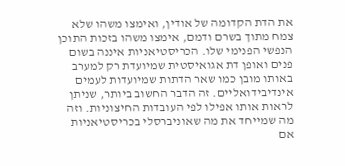את הדת הקדומה של אודין, ואימצו משהו שלא צמח מתוך בשרם ודמם, אימצו משהו בזכות התוכן הנפשי הפנימי שלו. הכריסטיאניות איננה בשום פנים ואופן דת אגואיסטית שמיועדת רק למערב באותו מובן כמו שאר הדתות שמיועדות לעמים אינדיבידואליים. זה הדבר החשוב ביותר, שניתן לראות אותו אפילו לפי העובדות החיצוניות. וזה מה שמייחד את מה שאוניברסלי בכריסטיאניות אם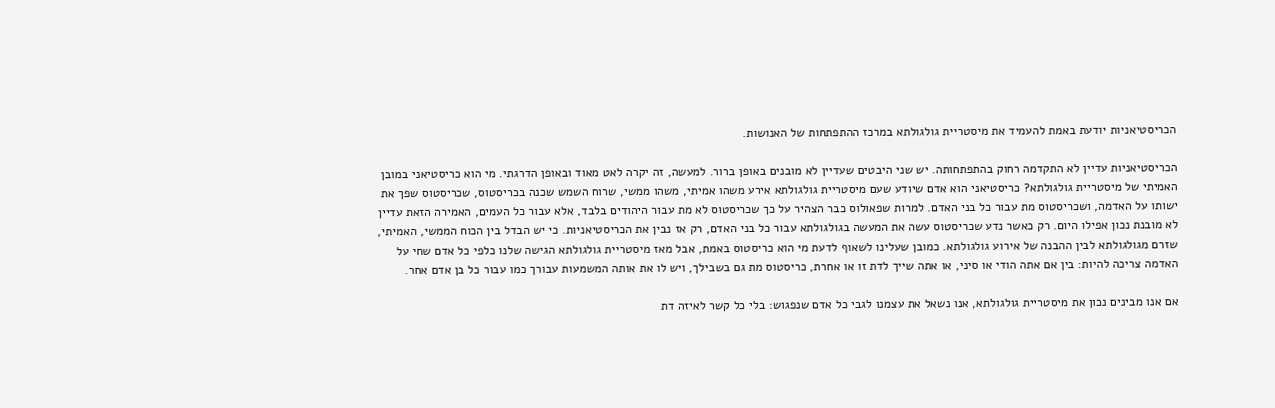הכריסטיאניות יודעת באמת להעמיד את מיסטריית גולגולתא במרכז ההתפתחות של האנושות.

הכריסטיאניות עדיין לא התקדמה רחוק בהתפתחותה. יש שני היבטים שעדיין לא מובנים באופן ברור. למעשה, זה יקרה לאט מאוד ובאופן הדרגתי. מי הוא כריסטיאני במובן האמיתי של מיסטריית גולגולתא? כריסטיאני הוא אדם שיודע שעם מיסטריית גולגולתא אירע משהו אמיתי, משהו ממשי, שרוח השמש שכנה בכריסטוס, שכריסטוס שפך את ישותו על האדמה, ושכריסטוס מת עבור כל בני האדם. למרות שפאולוס כבר הצהיר על כך שכריסטוס לא מת עבור היהודים בלבד, אלא עבור כל העמים, האמירה הזאת עדיין לא מובנת נכון אפילו היום. רק כאשר נדע שכריסטוס עשה את המעשה בגולגולתא עבור כל בני האדם, רק אז נבין את הכריסטיאניות. כי יש הבדל בין הכוח הממשי, האמיתי, שזרם מגולגולתא לבין ההבנה של אירוע גולגולתא. כמובן שעלינו לשאוף לדעת מי הוא כריסטוס באמת, אבל מאז מיסטריית גולגולתא הגישה שלנו כלפי כל אדם שחי על האדמה צריכה להיות: בין אם אתה הודי או סיני, או אתה שייך לדת זו או אחרת, כריסטוס מת גם בשבילך, ויש לו את אותה המשמעות עבורך כמו עבור כל בן אדם אחר.

אם אנו מבינים נכון את מיסטריית גולגולתא, אנו נשאל את עצמנו לגבי כל אדם שנפגוש: בלי כל קשר לאיזה דת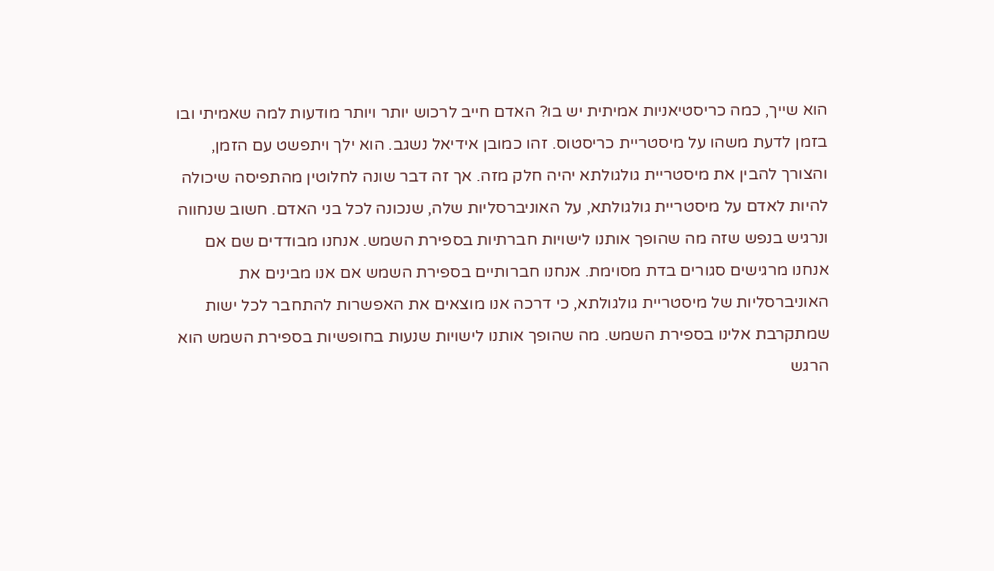הוא שייך, כמה כריסטיאניות אמיתית יש בו? האדם חייב לרכוש יותר ויותר מודעות למה שאמיתי ובו בזמן לדעת משהו על מיסטריית כריסטוס. זהו כמובן אידיאל נשגב. הוא ילך ויתפשט עם הזמן, והצורך להבין את מיסטריית גולגולתא יהיה חלק מזה. אך זה דבר שונה לחלוטין מהתפיסה שיכולה להיות לאדם על מיסטריית גולגולתא, על האוניברסליות שלה, שנכונה לכל בני האדם. חשוב שנחווה ונרגיש בנפש שזה מה שהופך אותנו לישויות חברתיות בספירת השמש. אנחנו מבודדים שם אם אנחנו מרגישים סגורים בדת מסוימת. אנחנו חברותיים בספירת השמש אם אנו מבינים את האוניברסליות של מיסטריית גולגולתא, כי דרכה אנו מוצאים את האפשרות להתחבר לכל ישות שמתקרבת אלינו בספירת השמש. מה שהופך אותנו לישויות שנעות בחופשיות בספירת השמש הוא הרגש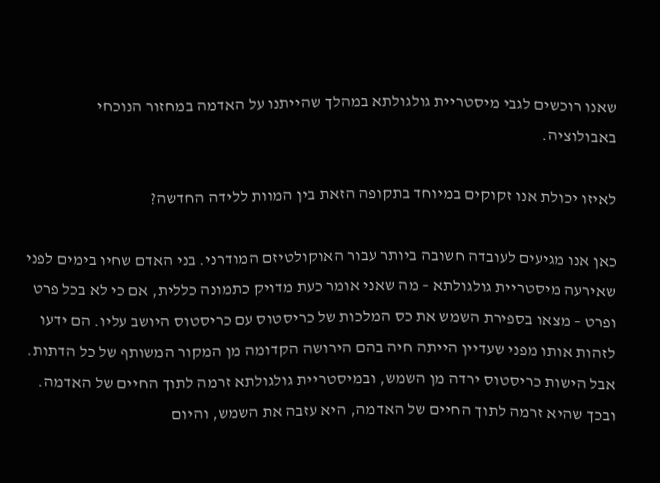שאנו רוכשים לגבי מיסטריית גולגולתא במהלך שהייתנו על האדמה במחזור הנוכחי באבולוציה.

לאיזו יכולת אנו זקוקים במיוחד בתקופה הזאת בין המוות ללידה החדשה?

כאן אנו מגיעים לעובדה חשובה ביותר עבור האוקולטיזם המודרני. בני האדם שחיו בימים לפני שאירעה מיסטריית גולגולתא – מה שאני אומר כעת מדויק כתמונה כללית, אם כי לא בכל פרט ופרט – מצאו בספירת השמש את כס המלכות של כריסטוס עם כריסטוס היושב עליו. הם ידעו לזהות אותו מפני שעדיין הייתה חיה בהם הירושה הקדומה מן המקור המשותף של כל הדתות. אבל הישות כריסטוס ירדה מן השמש, ובמיסטריית גולגולתא זרמה לתוך החיים של האדמה. ובכך שהיא זרמה לתוך החיים של האדמה, היא עזבה את השמש, והיום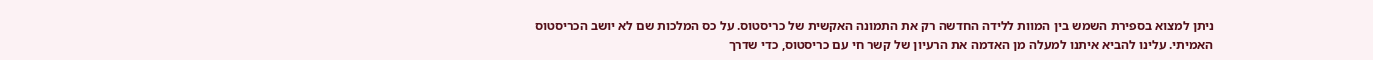ניתן למצוא בספירת השמש בין המוות ללידה החדשה רק את התמונה האקשית של כריסטוס. על כס המלכות שם לא יושב הכריסטוס האמיתי. עלינו להביא איתנו למעלה מן האדמה את הרעיון של קשר חי עם כריסטוס, כדי שדרך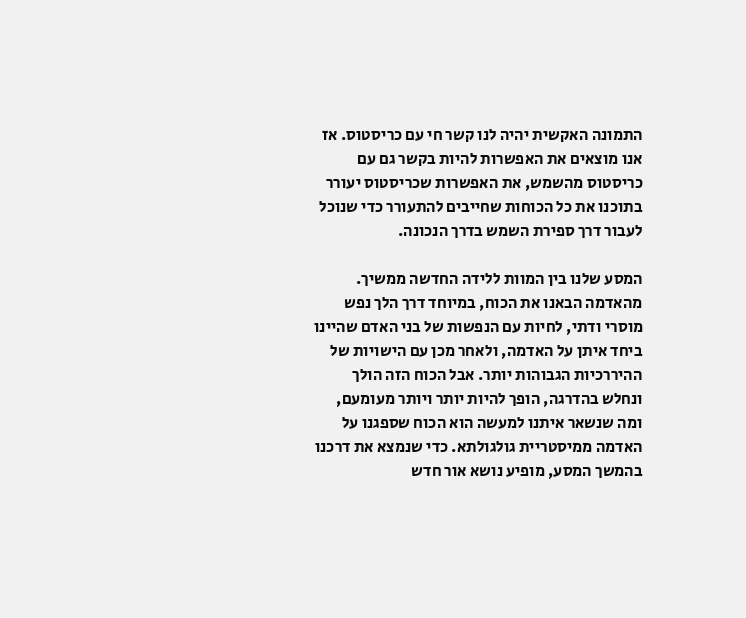התמונה האקשית יהיה לנו קשר חי עם כריסטוס. אז אנו מוצאים את האפשרות להיות בקשר גם עם כריסטוס מהשמש, את האפשרות שכריסטוס יעורר בתוכנו את כל הכוחות שחייבים להתעורר כדי שנוכל לעבור דרך ספירת השמש בדרך הנכונה.

המסע שלנו בין המוות ללידה החדשה ממשיך. מהאדמה הבאנו את הכוח, במיוחד דרך הלך נפש מוסרי ודתי, לחיות עם הנפשות של בני האדם שהיינו ביחד איתן על האדמה, ולאחר מכן עם הישויות של ההיררכיות הגבוהות יותר. אבל הכוח הזה הולך ונחלש בהדרגה, הופך להיות יותר ויותר מעומעם, ומה שנשאר איתנו למעשה הוא הכוח שספגנו על האדמה ממיסטריית גולגולתא. כדי שנמצא את דרכנו בהמשך המסע, מופיע נושא אור חדש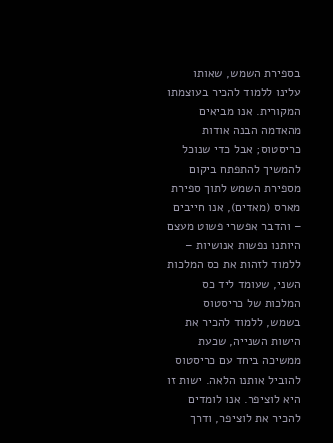בספירת השמש, שאותו עלינו ללמוד להכיר בעוצמתו המקורית. אנו מביאים מהאדמה הבנה אודות כריסטוס; אבל כדי שנוכל להמשיך להתפתח ביקום מספירת השמש לתוך ספירת מארס (מאדים), אנו חייבים – והדבר אפשרי פשוט מעצם היותנו נפשות אנושיות – ללמוד לזהות את כס המלכות השני, שעומד ליד כס המלכות של כריסטוס בשמש, ללמוד להכיר את הישות השנייה, שכעת ממשיכה ביחד עם כריסטוס להוביל אותנו הלאה. ישות זו היא לוציפר. אנו לומדים להכיר את לוציפר, ודרך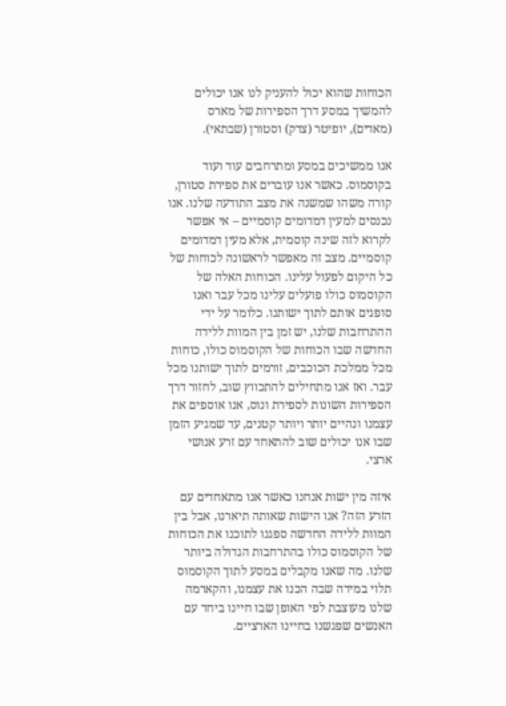הכוחות שהוא יכול להעניק לנו אנו יכולים להמשיך במסע דרך הספירות של מארס (מאדים), יופיטר (צדק) וסטורן (שבתאי).

אנו ממשיכים במסע ומתרחבים עוד ועוד בקוסמוס. כאשר אנו עוברים את ספירת סטורן, קורה משהו שמשנה את מצב התודעה שלנו. אנו נכנסים למעין דמדומים קוסמיים – אי אפשר לקרוא לזה שינה קוסמית, אלא מעין דמדומים קוסמיים. מצב זה מאפשר לראשונה לכוחות של כל היקום לפעול עלינו. הכוחות האלה של הקוסמוס כולו פועלים עלינו מכל עבר ואנו סופגים אותם לתוך ישותנו. כלומר על ידי ההתרחבות שלנו, יש זמן בין המוות ללידה החדשה שבו הכוחות של הקוסמוס כולו, כוחות מכל ממלכת הכוכבים, זורמים לתוך ישותנו מכל עבר. ואז אנו מתחילים להתכווץ שוב, לחזור דרך הספירות השונות לספירת ונוס, אנו אוספים את עצמנו ונהיים יותר ויותר קטנים, עד שמגיע הזמן שבו אנו יכולים שוב להתאחד עם זרע אנושי ארצי.

איזה מין ישות אנחנו כאשר אנו מתאחדים עם הזרע הזה? אנו הישות שאותה תיארנו, אבל בין המוות ללידה החדשה ספגנו לתוכנו את הכוחות של הקוסמוס כולו בהתרחבות הגדולה ביותר שלנו. מה שאנו מקבלים במסע לתוך הקוסמוס תלוי במידה שבה הכנו את עצמנו, והקארמה שלנו מעוצבת לפי האופן שבו חיינו ביחד עם האנשים שפגשנו בחיינו הארציים.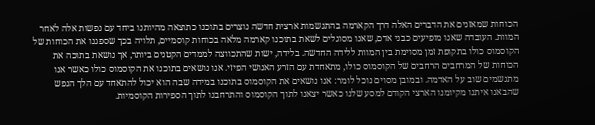הכוחות שמאזנים את הדברים האלה דרך הקארמה בהתגשמות ארצית חדשה נוצרים בתוכנו כתוצאה מהיותנו ביחד עם נפשות אלה לאחר המוות. העובדה שאנו מופיעים כבני אדם, שאנו מסוגלים לשאת בתוכנו קארמה מלאה בכוחות קוסמיים, תלויה בכך שספגנו את הכוחות של הקוסמוס כולו בתקופת זמן מסוימת בין המוות ללידה החדשה. בלידה, ישות שהתכווצה לממדים הקטנים ביותר, אך נושאת בתוכה את הכוחות של המרחבים הרחבים של הקוסמוס כולו, מתאחדת עם הזרע האנושי הפיזי. אנו נושאים בתוכנו את הקוסמוס כולו כאשר אנו מתגשמים שוב על האדמה. ובמובן מסוים נוכל לומר: אנו נושאים את הקוסמוס בתוכנו במידה שבה הוא יכול להתאחד עם הלך הנפש שהבאנו איתנו מקיומנו הארצי הקודם למסע שלנו כאשר יצאנו לתוך הקוסמוס והתרחבנו לתוך הספירות הקוסמיות.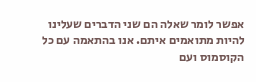אפשר לומר שאלה הם שני הדברים שעלינו להיות מתואמים איתם. אנו בהתאמה עם כל הקוסמוס ועם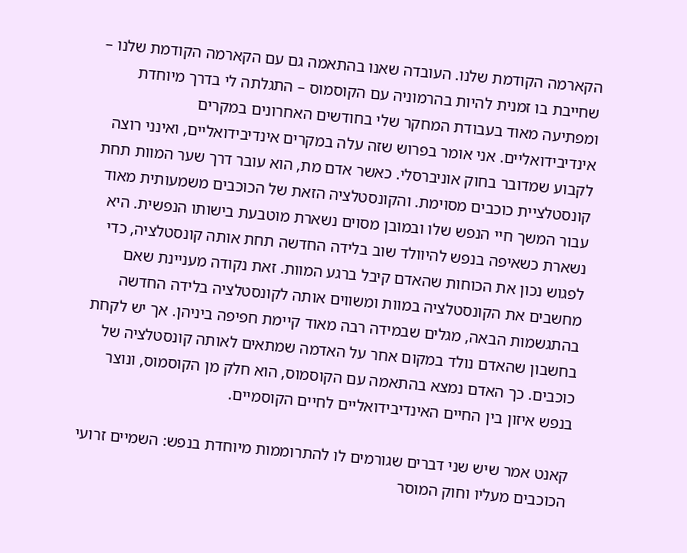הקארמה הקודמת שלנו. העובדה שאנו בהתאמה גם עם הקארמה הקודמת שלנו – שחייבת בו זמנית להיות בהרמוניה עם הקוסמוס – התגלתה לי בדרך מיוחדת ומפתיעה מאוד בעבודת המחקר שלי בחודשים האחרונים במקרים אינדיבידואליים. אני אומר בפרוש שזה עלה במקרים אינדיבידואליים, ואינני רוצה לקבוע שמדובר בחוק אוניברסלי. כאשר אדם מת, הוא עובר דרך שער המוות תחת קונסטלציית כוכבים מסוימת. והקונסטלציה הזאת של הכוכבים משמעותית מאוד עבור המשך חיי הנפש שלו ובמובן מסוים נשארת מוטבעת בישותו הנפשית. היא נשארת כשאיפה בנפש להיוולד שוב בלידה החדשה תחת אותה קונסטלציה, כדי לפגוש נכון את הכוחות שהאדם קיבל ברגע המוות. זאת נקודה מעניינת שאם מחשבים את הקונסטלציה במוות ומשווים אותה לקונסטלציה בלידה החדשה בהתגשמות הבאה, מגלים שבמידה רבה מאוד קיימת חפיפה ביניהן. אך יש לקחת בחשבון שהאדם נולד במקום אחר על האדמה שמתאים לאותה קונסטלציה של כוכבים. כך האדם נמצא בהתאמה עם הקוסמוס, הוא חלק מן הקוסמוס, ונוצר בנפש איזון בין החיים האינדיבידואליים לחיים הקוסמיים.

קאנט אמר שיש שני דברים שגורמים לו להתרוממות מיוחדת בנפש: השמיים זרועי הכוכבים מעליו וחוק המוסר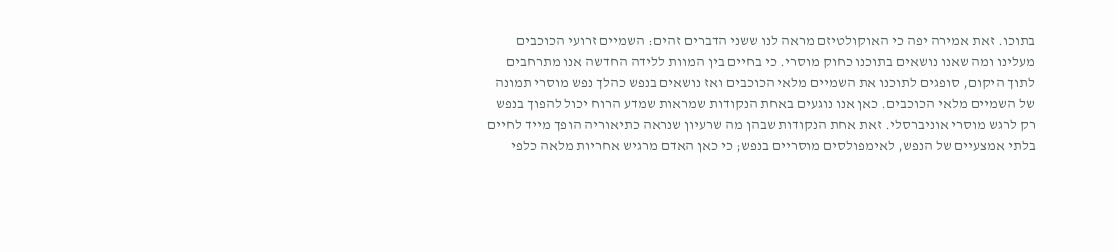בתוכו. זאת אמירה יפה כי האוקולטיזם מראה לנו ששני הדברים זהים: השמיים זרועי הכוכבים מעלינו ומה שאנו נושאים בתוכנו כחוק מוסרי. כי בחיים בין המוות ללידה החדשה אנו מתרחבים לתוך היקום, סופגים לתוכנו את השמיים מלאי הכוכבים ואז נושאים בנפש כהלך נפש מוסרי תמונה של השמיים מלאי הכוכבים. כאן אנו נוגעים באחת הנקודות שמראות שמדע הרוח יכול להפוך בנפש רק לרגש מוסרי אוניברסלי. זאת אחת הנקודות שבהן מה שרעיון שנראה כתיאוריה הופך מייד לחיים בלתי אמצעיים של הנפש, לאימפולסים מוסריים בנפש; כי כאן האדם מרגיש אחריות מלאה כלפי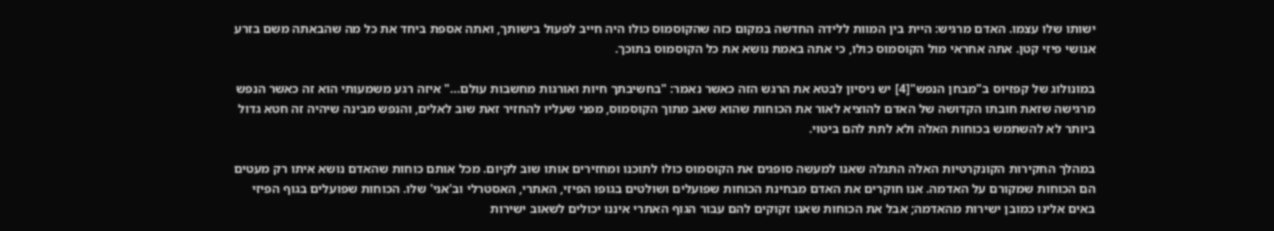ישותו שלו עצמו. האדם מרגיש: היית בין המוות ללידה החדשה במקום כזה שהקוסמוס כולו היה חייב לפעול בישותך, ואתה אספת ביחד את כל מה שהבאתה משם בזרע אנושי פיזי קטן. אתה אחראי מול הקוסמוס כולו, כי אתה באמת נושא את כל הקוסמוס בתוכך.

במונולוג של קפזיוס ב"מבחן הנפש"[4] יש ניסיון לבטא את הרגש הזה כאשר נאמר: "בחשיבתך חיות ואורגות מחשבות עולם…" איזה רגע משמעותי הוא זה כאשר הנפש מרגישה שזאת חובתו הקדושה של האדם להוציא לאור את הכוחות שהוא שאב מתוך הקוסמוס, מפני שעליו להחזיר זאת שוב לאלים, והנפש מבינה שיהיה זה חטא גדול ביותר לא להשתמש בכוחות האלה ולא לתת להם ביטוי.

במהלך החקירות הקונקרטיות האלה התגלה שאנו למעשה סופגים את הקוסמוס כולו לתוכנו ומחזירים אותו שוב לקיום. מכל אותם כוחות שהאדם נושא איתו רק מעטים הם הכוחות שמקורם על האדמה. אנו חוקרים את האדם מבחינת הכוחות שפועלים ושולטים בגופו הפיזי, האתרי, האסטרלי וב'אני' שלו. הכוחות שפועלים בגוף הפיזי באים אלינו כמובן ישירות מהאדמה; אבל את הכוחות שאנו זקוקים להם עבור הגוף האתרי איננו יכולים לשאוב ישירות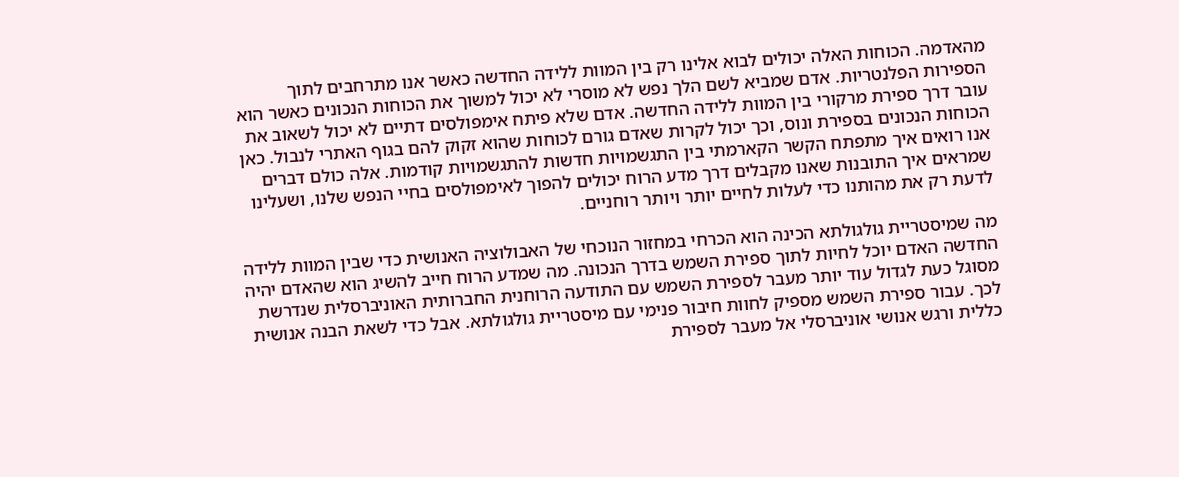מהאדמה. הכוחות האלה יכולים לבוא אלינו רק בין המוות ללידה החדשה כאשר אנו מתרחבים לתוך הספירות הפלנטריות. אדם שמביא לשם הלך נפש לא מוסרי לא יכול למשוך את הכוחות הנכונים כאשר הוא עובר דרך ספירת מרקורי בין המוות ללידה החדשה. אדם שלא פיתח אימפולסים דתיים לא יכול לשאוב את הכוחות הנכונים בספירת ונוס, וכך יכול לקרות שאדם גורם לכוחות שהוא זקוק להם בגוף האתרי לנבול. כאן אנו רואים איך מתפתח הקשר הקארמתי בין התגשמויות חדשות להתגשמויות קודמות. אלה כולם דברים שמראים איך התובנות שאנו מקבלים דרך מדע הרוח יכולים להפוך לאימפולסים בחיי הנפש שלנו, ושעלינו לדעת רק את מהותנו כדי לעלות לחיים יותר ויותר רוחניים.

מה שמיסטריית גולגולתא הכינה הוא הכרחי במחזור הנוכחי של האבולוציה האנושית כדי שבין המוות ללידה החדשה האדם יוכל לחיות לתוך ספירת השמש בדרך הנכונה. מה שמדע הרוח חייב להשיג הוא שהאדם יהיה מסוגל כעת לגדול עוד יותר מעבר לספירת השמש עם התודעה הרוחנית החברותית האוניברסלית שנדרשת לכך. עבור ספירת השמש מספיק לחוות חיבור פנימי עם מיסטריית גולגולתא. אבל כדי לשאת הבנה אנושית כללית ורגש אנושי אוניברסלי אל מעבר לספירת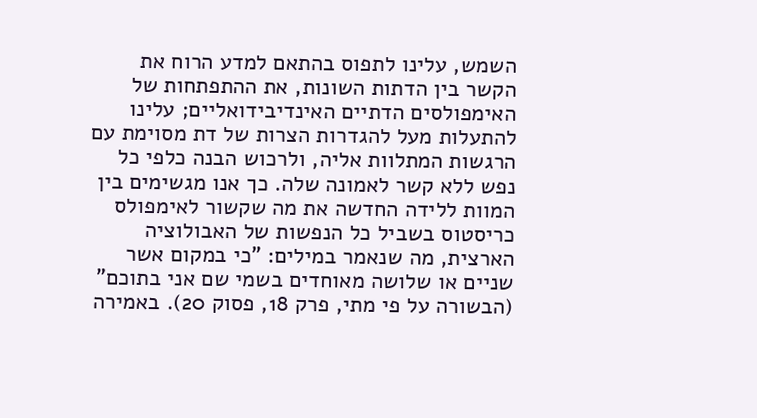השמש, עלינו לתפוס בהתאם למדע הרוח את הקשר בין הדתות השונות, את ההתפתחות של האימפולסים הדתיים האינדיבידואליים; עלינו להתעלות מעל להגדרות הצרות של דת מסוימת עם הרגשות המתלוות אליה, ולרכוש הבנה כלפי כל נפש ללא קשר לאמונה שלה. כך אנו מגשימים בין המוות ללידה החדשה את מה שקשור לאימפולס כריסטוס בשביל כל הנפשות של האבולוציה הארצית, מה שנאמר במילים: "כי במקום אשר שניים או שלושה מאוחדים בשמי שם אני בתוכם" (הבשורה על פי מתי, פרק 18, פסוק 20). באמירה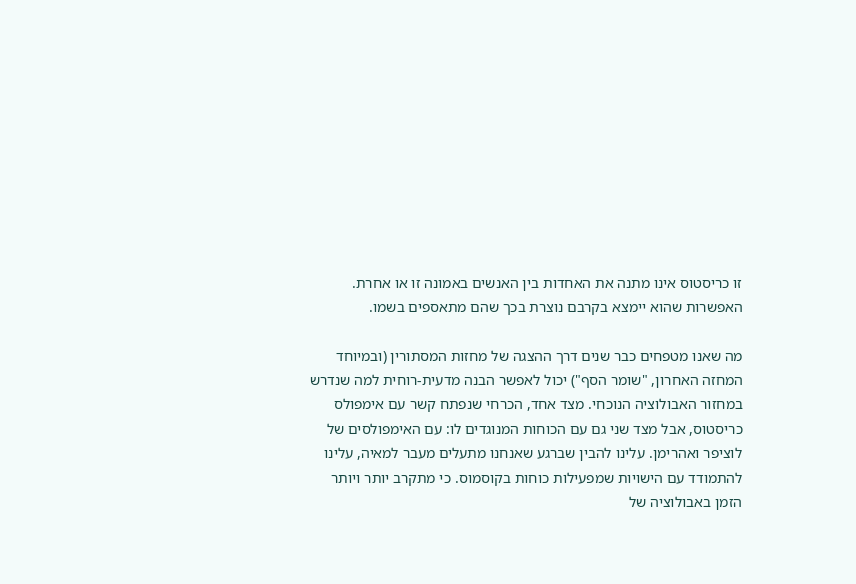זו כריסטוס אינו מתנה את האחדות בין האנשים באמונה זו או אחרת. האפשרות שהוא יימצא בקרבם נוצרת בכך שהם מתאספים בשמו.

מה שאנו מטפחים כבר שנים דרך ההצגה של מחזות המסתורין (ובמיוחד המחזה האחרון, "שומר הסף") יכול לאפשר הבנה מדעית-רוחית למה שנדרש במחזור האבולוציה הנוכחי. מצד אחד, הכרחי שנפתח קשר עם אימפולס כריסטוס, אבל מצד שני גם עם הכוחות המנוגדים לו: עם האימפולסים של לוציפר ואהרימן. עלינו להבין שברגע שאנחנו מתעלים מעבר למאיה, עלינו להתמודד עם הישויות שמפעילות כוחות בקוסמוס. כי מתקרב יותר ויותר הזמן באבולוציה של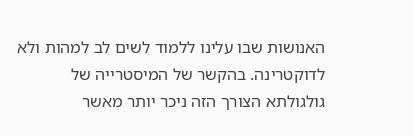האנושות שבו עלינו ללמוד לשים לב למהות ולא לדוקטרינה. בהקשר של המיסטרייה של גולגולתא הצורך הזה ניכר יותר מאשר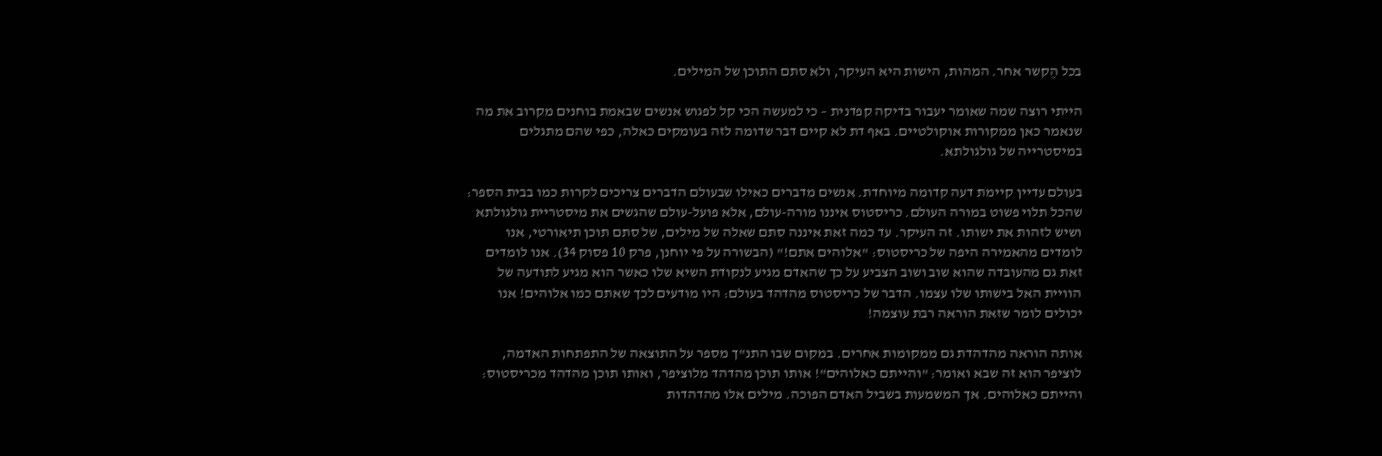בכל הֶקשר אחר. המהות, הישות היא העיקר, ולא סתם התוכן של המילים.

הייתי רוצה שמה שאומר יעבור בדיקה קפדנית – כי למעשה הכי קל לפגוש אנשים שבאמת בוחנים מקרוב את מה שנאמר כאן ממקורות אוקולטיים. באף דת לא קיים דבר שדומה לזה בעומקים כאלה, כפי שהם מתגלים במיסטרייה של גולגולתא.

בעולם עדיין קיימת דעה קדומה מיוחדת. אנשים מדברים כאילו שבעולם הדברים צריכים לקרות כמו בבית הספר: שהכל תלוי פשוט במורה העולם. כריסטוס איננו מורה-עולם, אלא פועל-עולם שהגשים את מיסטריית גולגולתא ושיש לזהות את ישותו. זה העיקר. עד כמה זאת איננה סתם שאלה של מילים, של סתם תוכן תיאורטי, אנו לומדים מהאמירה היפה של כריסטוס: "אלוהים אתם!" (הבשורה על פי יוחנן, פרק 10 פסוק 34). אנו לומדים זאת גם מהעובדה שהוא שוב ושוב הצביע על כך שהאדם מגיע לנקודת השיא שלו כאשר הוא מגיע לתודעה של הוויית האל בישותו שלו עצמו. הדבר של כריסטוס מהדהד בעולם: היו מודעים לכך שאתם כמו אלוהים! אנו יכולים לומר שזאת הוראה רבת עוצמה!

אותה הוראה מהדהדת גם ממקומות אחרים. במקום שבו התנ"ך מספר על התוצאה של התפתחות האדמה, לוציפר הוא זה שבא ואומר: "והייתם כאלוהים"! אותו תוכן מהדהד מלוציפר, ואותו תוכן מהדהד מכריסטוס: והייתם כאלוהים. אך המשמעות בשביל האדם הפוכה. מילים אלו מהדהדות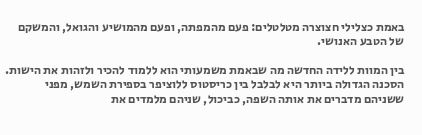באמת כצלילי חצוצרה מטלטלים: פעם מהמפתה, ופעם מהמושיע והגואל, והמשקם של הטבע האנושי.

בין המוות ללידה החדשה מה שבאמת משמעותי הוא ללמוד להכיר ולזהות את הישות. הסכנה הגדולה ביותר היא לבלבל בין כריסטוס ללוציפר בספירת השמש, מפני ששניהם מדברים את אותה השפה, כביכול, שניהם מלמדים את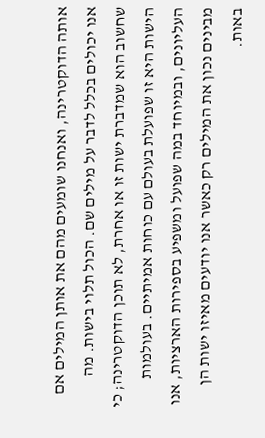אותה הדוקטרינה, ואנחנו שומעים מהם את אותן המילים אם אנו יכולים בכלל לדבר על מילים שם. הכול תלוי בישות. מה שחשוב הוא שמדברת ישות זו או אחרת, לא תוכן הדוקטרינה; כי הישות היא זו שפועלת בעולם עם כוחות אמיתיים. בעולמות העליונים, ובמיוחד במה שפועל ומשפיע בספירות הארציות, אנו מבינים נכון את המילים רק כאשר אנו יודעים מאיזו ישות הן באות.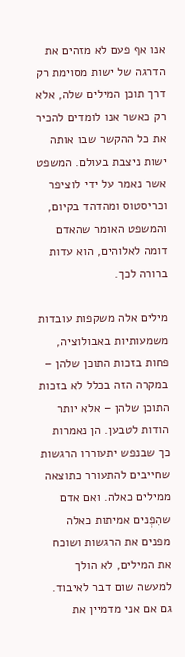אנו אף פעם לא מזהים את הדרגה של ישות מסוימת רק דרך תוכן המילים שלה, אלא רק כאשר אנו לומדים להכיר את כל ההקשר שבו אותה ישות ניצבת בעולם. המשפט אשר נאמר על ידי לוציפר וכריסטוס ומהדהד בקיום, והמשפט האומר שהאדם דומה לאלוהים, הוא עדות ברורה לכך.

מילים אלה משקפות עובדות משמעותיות באבולוציה, פחות בזכות התוכן שלהן – במקרה הזה בכלל לא בזכות התוכן שלהן – אלא יותר הודות לטבען. הן נאמרות כך שבנפש יתעוררו הרגשות שחייבים להתעורר כתוצאה ממילים כאלה. ואם אדם שהִפְנים אמיתות כאלה מפנים את הרגשות ושוכח את המילים, לא הולך למעשה שום דבר לאיבוד. גם אם אני מדמיין את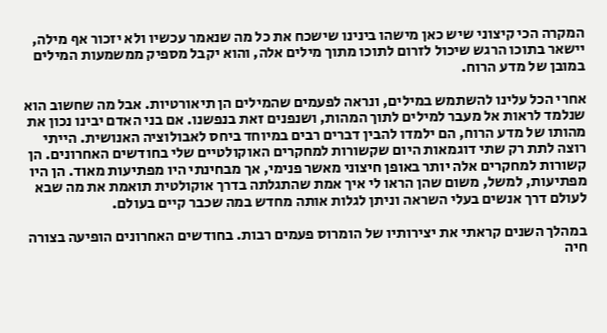המקרה הכי קיצוני שיש כאן מישהו בינינו שישכח את כל מה שנאמר עכשיו ולא יזכור אף מילה, יישאר בתוכו הרגש שיכול לזרום לתוכו מתוך מילים אלה, והוא יקבל מספיק ממשמעות המילים במובן של מדע הרוח.

אחרי הכל עלינו להשתמש במילים, ונראה לפעמים שהמילים הן תיאורטיות. אבל מה שחשוב הוא שנלמד לראות אל מעבר למילים לתוך המהות, ושנפנים זאת בנפשנו. אם בני האדם יבינו נכון את מהותו של מדע הרוח, הם ילמדו להבין דברים רבים במיוחד ביחס לאבולוציה האנושית. הייתי רוצה לתת רק שתי דוגמאות היום שקשורות למחקרים האוקולטיים שלי בחודשים האחרונים. הן קשורות למחקרים אלה יותר באופן חיצוני מאשר פנימי, אך מבחינתי היו מפתיעות מאוד. הן היו מפתיעות, למשל, משום שהן הראו לי איך אמת שהתגלתה בדרך אוקולטית תואמת את מה שבא לעולם דרך אנשים בעלי השראה וניתן לגלות אותה מחדש במה שכבר קיים בעולם.

במהלך השנים קראתי את יצירותיו של הומרוס פעמים רבות. בחודשים האחרונים הופיעה בצורה חיה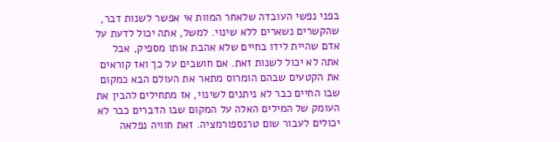בפני נפשי העובדה שלאחר המוות אי אפשר לשנות דבר, שהקשרים נשארים ללא שינוי. למשל, אתה יכול לדעת על אדם שהיית לידו בחיים שלא אהבת אותו מספיק, אבל אתה לא יכול לשנות זאת. אם חושבים על כך ואז קוראים את הקטעים שבהם הומרוס מתאר את העולם הבא כמקום שבו החיים כבר לא ניתנים לשינוי, אז מתחילים להבין את העומק של המילים האלה על המקום שבו הדברים כבר לא יכולים לעבור שום טרנספורמציה. זאת חוויה נפלאה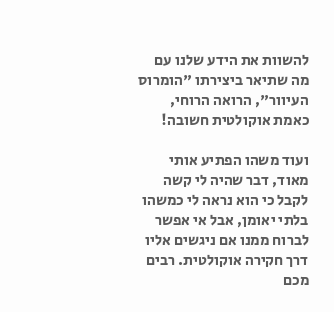להשוות את הידע שלנו עם מה שתיאר ביצירתו "הומרוס העיוור", הרואה הרוחי, כאמת אוקולטית חשובה!

ועוד משהו הפתיע אותי מאוד, דבר שהיה לי קשה לקבל כי הוא נראה לי כמשהו בלתי יאומן, אבל אי אפשר לברוח ממנו אם ניגשים אליו דרך חקירה אוקולטית. רבים מכם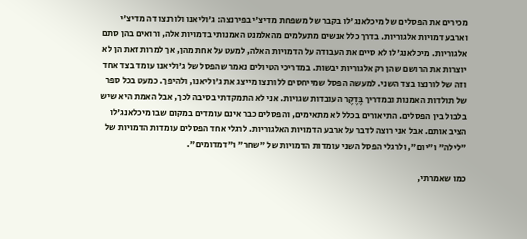מכירים את הפסלים של מיכלאנג'לו בקבר של משפחת מדיצ'י בפירנצה: ג'וליאנו ולורנצו דה מדיצ'י וארבע דמויות אלגוריות. בדרך כלל אנשים מתעלמים מהאלמנט האמנותי בדמויות אלה, ורואים בהן סתם אלגוריות. מיכלאנג'לו לא סיים את העבודה על הדמויות האלה, למעט על אחת מהן, אך למרות זאת הן לא יוצרות את הרושם שהן רק אלגוריות יבשות. במדריכי הטיולים נאמר שהפסל של ג'וליאנו עומד בצד אחד וזה של לורנצו בצד השני. למעשה הפסל שמייחסים ללורנצו מייצג את ג'וליאנו, ולהיפך. כמעט בכל ספר של תולדות האמנות ובמדריך בֶּדֶקֶר העובדות שגויות. אני לא התמקדתי בסיבה לכך, אבל האמת היא שיש בלבול בין הפסלים. התיאורים בכלל לא מתאימים, והפסלים כבר אינם עומדים במקום שבו מיכלאנג'לו הציב אותם. אבל אני רוצה לדבר על ארבע הדמויות האלגוריות. לרגלי אחד הפסלים עומדות הדמויות של "לילה" ו"יום", ולרגלי הפסל השני עומדות הדמויות של "שחר" ו"דמדומים".

כמו שאמרתי,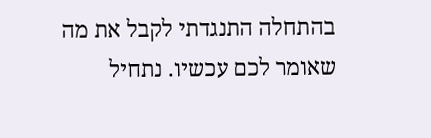בהתחלה התנגדתי לקבל את מה שאומר לכם עכשיו. נתחיל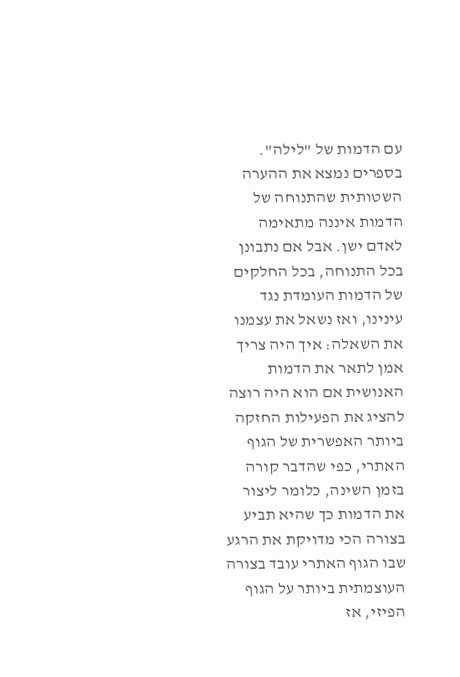עם הדמות של "לילה". בספרים נמצא את ההערה השטותית שהתנוחה של הדמות איננה מתאימה לאדם ישן. אבל אם נתבונן בכל התנוחה, בכל החלקים של הדמות העומדת נגד עינינו, ואז נשאל את עצמנו את השאלה: איך היה צריך אמן לתאר את הדמות האנושית אם הוא היה רוצה להציג את הפעילות החזקה ביותר האפשרית של הגוף האתרי, כפי שהדבר קורה בזמן השינה, כלומר ליצור את הדמות כך שהיא תביע בצורה הכי מדויקת את הרגע שבו הגוף האתרי עובד בצורה העוצמתית ביותר על הגוף הפיזי, אז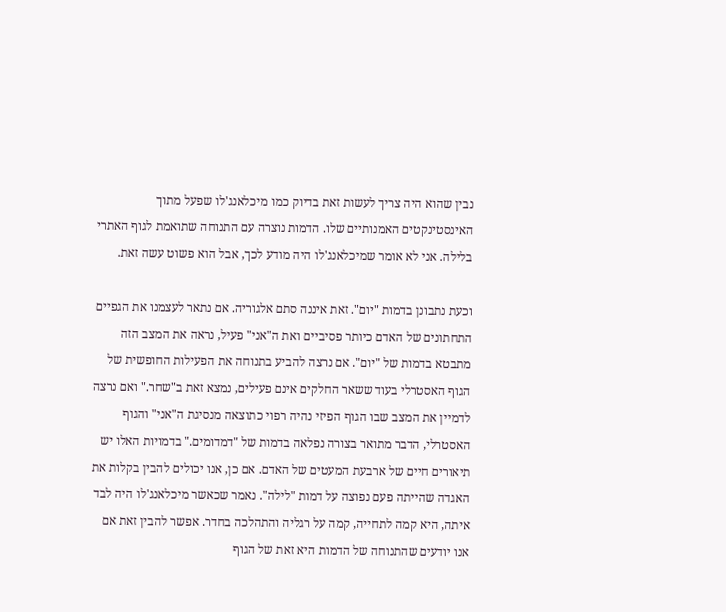נבין שהוא היה צריך לעשות זאת בדיוק כמו מיכלאנג'לו שפעל מתוך האינסטינקטים האמנותיים שלו. הדמות נוצרה עם התנוחה שתואמת לגוף האתרי בלילה. אני לא אומר שמיכלאנג'לו היה מודע לכך, אבל הוא פשוט עשה זאת.

וכעת נתבונן בדמות "יום". זאת איננה סתם אלגוריה. אם נתאר לעצמנו את הגפיים התחתונים של האדם כיותר פסיביים ואת ה"אני" פעיל, נראה את המצב הזה מתבטא בדמות של "יום". אם נרצה להביע בתנוחה את הפעילות החופשית של הגוף האסטרלי בעוד ששאר החלקים אינם פעילים, נמצא זאת ב"שחר." ואם נרצה לדמיין את המצב שבו הגוף הפיזי נהיה רפוי כתוצאה מנסיגת ה"אני" והגוף האסטרלי, הדבר מתואר בצורה נפלאה בדמות של "דמדומים." בדמויות האלו יש תיאורים חיים של ארבעת המעטים של האדם. אם כן, אנו יכולים להבין בקלות את האגדה שהייתה פעם נפוצה על דמות "לילה". נאמר שכאשר מיכלאנג'לו היה לבד איתה, היא קמה לתחייה, קמה על רגליה והתהלכה בחדר. אפשר להבין זאת אם אנו יודעים שהתנוחה של הדמות היא זאת של הגוף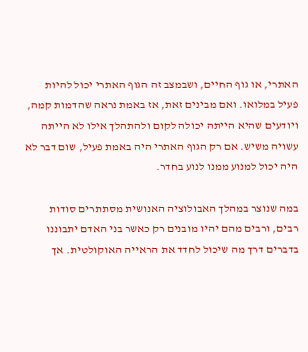האתרי, או גוף החיים, ושבמצב זה הגוף האתרי יכול להיות פעיל במלואו. ואם מבינים זאת, אז באמת נראה שהדמות קמה, ויודעים שהיא הייתה יכולה לקום ולהתהלך אילו לא הייתה עשויה משיש. אם רק הגוף האתרי היה באמת פעיל, שום דבר לא היה יכול למנוע ממנו לנוע בחדר.

במה שנוצר במהלך האבולוציה האנושית מסתתרים סודות רבים, ורבים מהם יהיו מובנים רק כאשר בני האדם יתבוננו בדברים דרך מה שיכול לחדד את הראייה האוקולטית. אך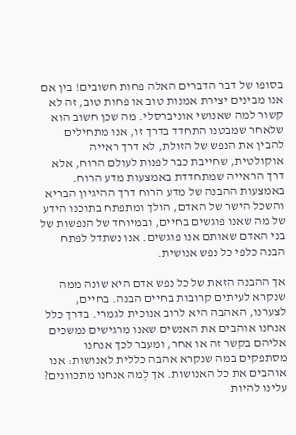בסופו של דבר הדברים האלה פחות חשובים! בין אם אנו מבינים יצירת אמנות טוב או פחות טוב, זה לא קשור למה שאנושי אוניברסלי. מה שכן חשוב הוא שלאחר שמבטנו התחדד בדרך זו, אנו מתחילים להבין את הנפש של הזולת, לא דרך ראייה אוקולטית, שחייבת כבר לפנות לעולם הרוח, אלא דרך הראייה שמתחדדת באמצעות מדע הרוח. באמצעות ההבנה של מדע הרוח דרך ההיגיון הבריא והשכל הישר של האדם, הולך ומתפתח בתוכנו הידע של מה שאנו פוגשים בחיים, ובמיוחד של הנפשות של בני האדם שאותם אנו פוגשים. אנו נשתדל לפתח הבנה כלפי כל נפש אנושית.

אך ההבנה הזאת של כל נפש אדם היא שונה ממה שנקרא לעיתים קרובות בחיים הבנה. בחיים, לצערנו, האהבה היא לרוב אנוכית לגמרי. בדרך כלל אנחנו אוהבים את האנשים שאנו מרגישים נמשכים אליהם בקשר זה או אחר, ומעבר לכך אנחנו מסתפקים במה שנקרא אהבה כללית לאנושות: אנו אוהבים את כל האנושות. אך לְמה אנחנו מתכוונים? עלינו להיות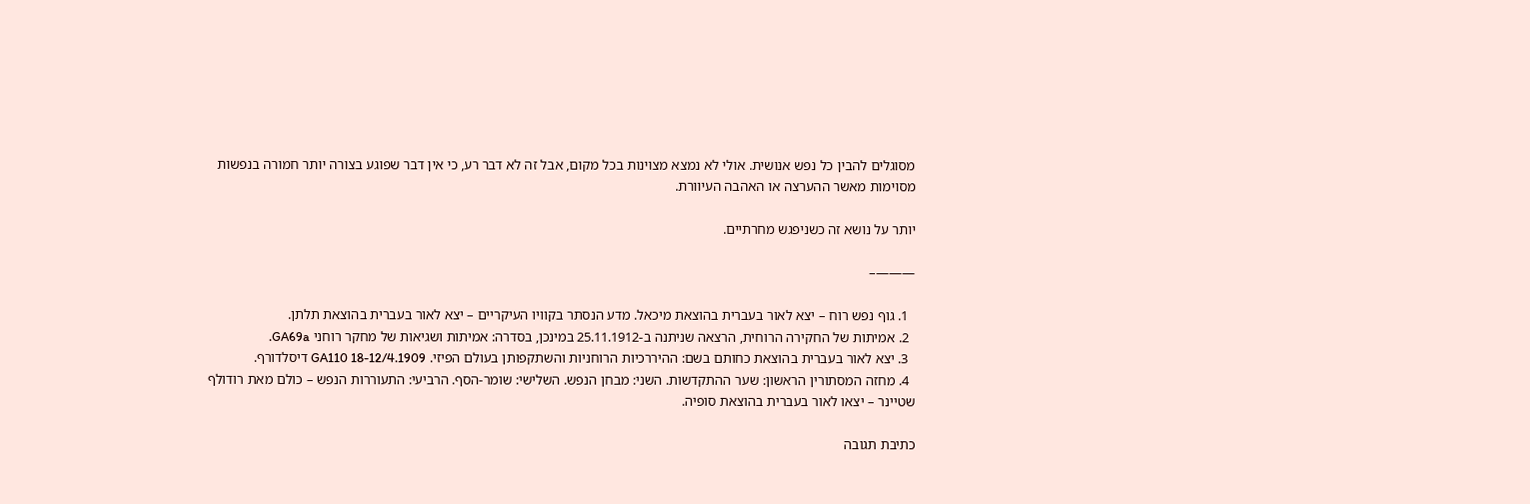מסוגלים להבין כל נפש אנושית. אולי לא נמצא מצוינות בכל מקום, אבל זה לא דבר רע, כי אין דבר שפוגע בצורה יותר חמורה בנפשות מסוימות מאשר ההערצה או האהבה העיוורת.

יותר על נושא זה כשניפגש מחרתיים.

———–

  1. גוף נפש רוח – יצא לאור בעברית בהוצאת מיכאל. מדע הנסתר בקוויו העיקריים – יצא לאור בעברית בהוצאת תלתן.
  2. אמיתות של החקירה הרוחית, הרצאה שניתנה ב-25.11.1912 במינכן, בסדרה: אמיתות ושגיאות של מחקר רוחני GA69a.
  3. יצא לאור בעברית בהוצאת כחותם בשם: ההיררכיות הרוחניות והשתקפותן בעולם הפיזי. GA110 18-12/4.1909 דיסלדורף.
  4. מחזה המסתורין הראשון: שער ההתקדשות. השני: מבחן הנפש. השלישי: שומר-הסף. הרביעי: התעוררות הנפש – כולם מאת רודולף שטיינר – יצאו לאור בעברית בהוצאת סופיה.

כתיבת תגובה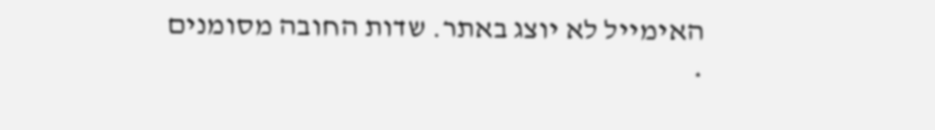האימייל לא יוצג באתר. שדות החובה מסומנים *